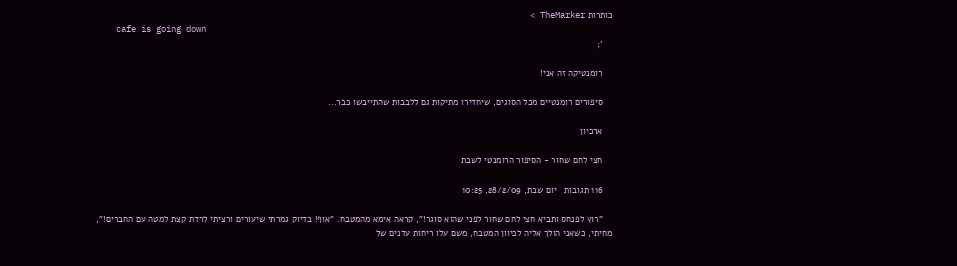כותרות TheMarker >
    cafe is going down
    ';

    רומנטיקה זה אני!

    סיפורים רומנטיים מכל הסוגים, שיחדירו מתיקות גם ללבבות שהתייבשו כבר...

    ארכיון

    חצי לחם שחור - הסיפור הרומנטי לשבת

    116 תגובות   יום שבת, 28/2/09, 10:25

    "רוץ לפנחס ותביא חצי לחם שחור לפני שהוא סוגר!", קראה אימא מהמטבח. "אוף! בדיוק גמרתי שיעורים ורציתי לרדת קצת למטה עם החברים!", מחיתי, כשאני הולך אליה לכיוון המטבח, משם עלו ריחות עדנים של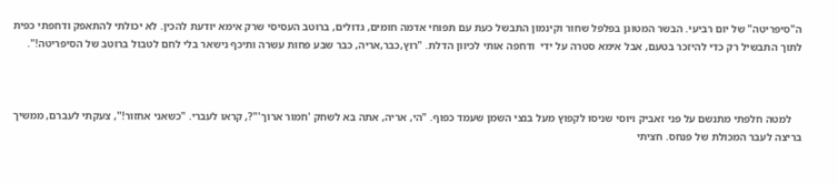ה"סיפריטה" של יום רביעי. הבשר המטוגן בפלפל שחור וקינמון התבשל כעת עם תפוחי אדמה חומים, גדולים, ברוטב העסיסי שרק אימא יודעת להכין. לא יכולתי להתאפק ודחפתי כפית לתוך התבשיל רק כדי להיזכר בטעם, אבל אימא סטרה על ידי  ודחפה אותי לכיוון הדלת. "רוץ,כבר,אריה, כבר שבע פחות עשרה ותיכף נישאר בלי לחם לטבול ברוטב של הסיפריטה!".



    למטה חלפתי מתנשם על פני זאביק ויוסי שניסו לקפוץ מעל בנצי השמן שעמד כפוף. "הי, אריה, אתה בא לשחק 'חמור ארוך'"?, קראו לעברי. "כשאני אחזור!", צעקתי לעברם, ממשיך בריצה לעבר המכולת של פנחס. חציתי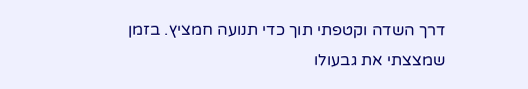דרך השדה וקטפתי תוך כדי תנועה חמציץ. בזמן שמצצתי את גבעולו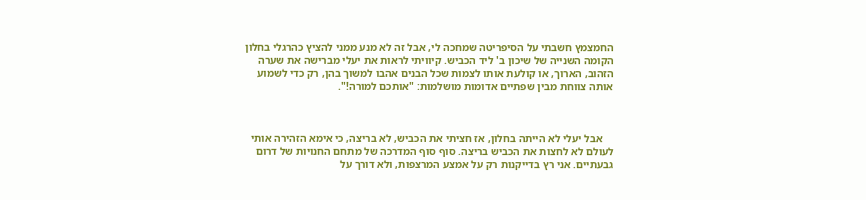החמצמץ חשבתי על הסיפריטה שמחכה לי, אבל זה לא מנע ממני להציץ כהרגלי בחלון הקומה השנייה של שיכון ב' ליד הכביש. קיוויתי לראות את יעלי מברישה את שערה הזהוב, הארוך, או קולעת אותו לצמות שכל הבנים אהבו למשוך בהן, רק כדי לשמוע אותה צווחת מבין שפתיים אדומות מושלמות: "אותכם למורה!".



    אבל יעלי לא הייתה בחלון, אז חציתי את הכביש, לא בריצה, כי אימא הזהירה אותי לעולם לא לחצות את הכביש בריצה. סוף סוף המדרכה של מתחם החנויות של דרום גבעתיים. אני רץ בדייקנות רק על אמצע המרצפות, ולא דורך על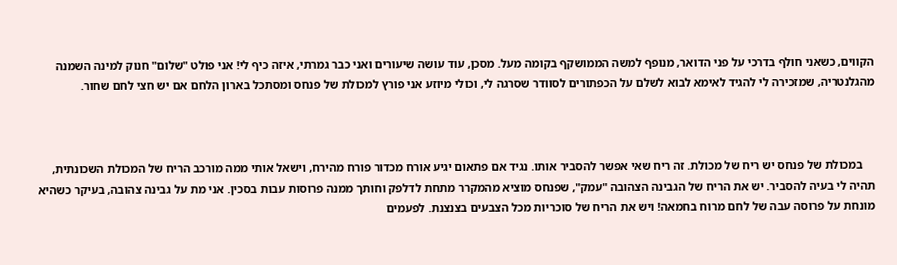הקווים, כשאני חולף בדרכי על פני הדואר, מנופף למשה הממושקף בקומה מעל. מסכן, עוד עושה שיעורים ואני כבר גמרתי, איזה כיף לי! אני פולט "שלום" חנוק למינה השמנה מהגלנטריה, שמזכירה לי להגיד לאימא לבוא לשלם על הכפתורים לסוודר שסרגה לי, וכולי מיוזע אני פורץ למכולת של פנחס ומסתכל בארון הלחם אם יש חצי לחם שחור.



    במכולת של פנחס יש ריח של מכולת. זה ריח שאי אפשר להסביר אותו. נגיד אם פתאום יגיע אורח מכדור פורח מהירח, וישאל אותי ממה מורכב הריח של המכולת השכונתית, תהיה לי בעיה להסביר. יש את הריח של הגבינה הצהובה "עמק", שפנחס מוציא מהמקרר מתחת לדלפק וחותך ממנה פרוסות עבות בסכין. אני מת על גבינה צהובה, בעיקר כשהיא מונחת על פרוסה עבה של לחם מרוח בחמאה! ויש את הריח של סוכריות מכל הצבעים בצנצנת. לפעמים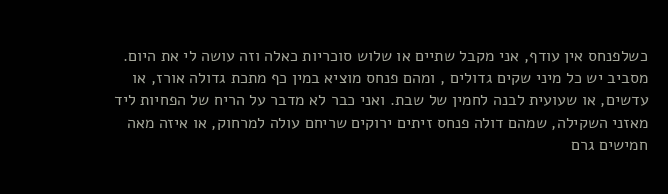כשלפנחס אין עודף, אני מקבל שתיים או שלוש סוכריות כאלה וזה עושה לי את היום. מסביב יש כל מיני שקים גדולים , ומהם פנחס מוציא במין כף מתכת גדולה אורז, או עדשים, או שעועית לבנה לחמין של שבת. ואני כבר לא מדבר על הריח של הפחיות ליד מאזני השקילה, שמהם דולה פנחס זיתים ירוקים שריחם עולה למרחוק, או איזה מאה חמישים גרם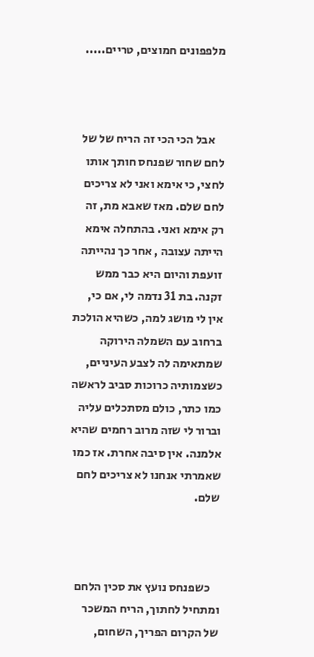מלפפונים חמוצים, טריים.....



    אבל הכי הכי זה הריח של של לחם שחור שפנחס חותך אותו לחצי, כי אימא ואני לא צריכים לחם שלם. מאז שאבא מת, זה רק אימא ואני. בהתחלה אימא הייתה עצובה , אחר כך נהייתה זועפת והיום היא כבר ממש זקנה. בת 31 נדמה לי, אם כי, אין לי מושג למה, כשהיא הולכת ברחוב עם השמלה הירוקה שמתאימה לה לצבע העיניים, כשצמותיה כרוכות סביב לראשה כמו כתר, כולם מסתכלים עליה וברור לי שזה מרוב רחמים שהיא אלמנה. אין סיבה אחרת. אז כמו שאמרתי אנחנו לא צריכים לחם שלם.



    כשפנחס נועץ את סכין הלחם ומתחיל לחתוך, הריח המשכר של הקרום הפריך, השחום,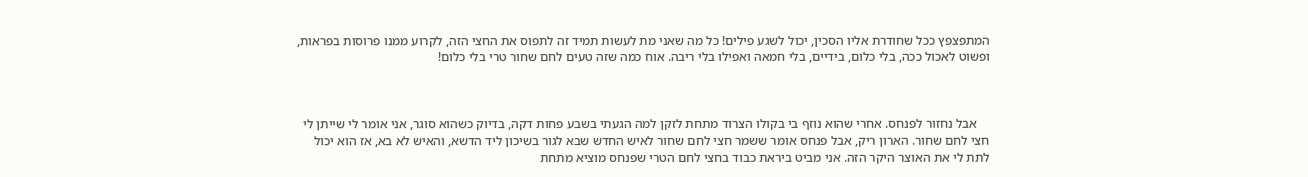המתפצפץ ככל שחודרת אליו הסכין, יכול לשגע פילים! כל מה שאני מת לעשות תמיד זה לתפוס את החצי הזה, לקרוע ממנו פרוסות בפראות, ופשוט לאכול ככה, בלי כלום, בידיים, בלי חמאה ואפילו בלי ריבה. אוח כמה שזה טעים לחם שחור טרי בלי כלום!



    אבל נחזור לפנחס. אחרי שהוא נוזף בי בקולו הצרוד מתחת לזקן למה הגעתי בשבע פחות דקה, בדיוק כשהוא סוגר, אני אומר לי שייתן לי חצי לחם שחור. הארון ריק, אבל פנחס אומר ששמר חצי לחם שחור לאיש החדש שבא לגור בשיכון ליד הדשא, והאיש לא בא, אז הוא יכול לתת לי את האוצר היקר הזה. אני מביט ביראת כבוד בחצי לחם הטרי שפנחס מוציא מתחת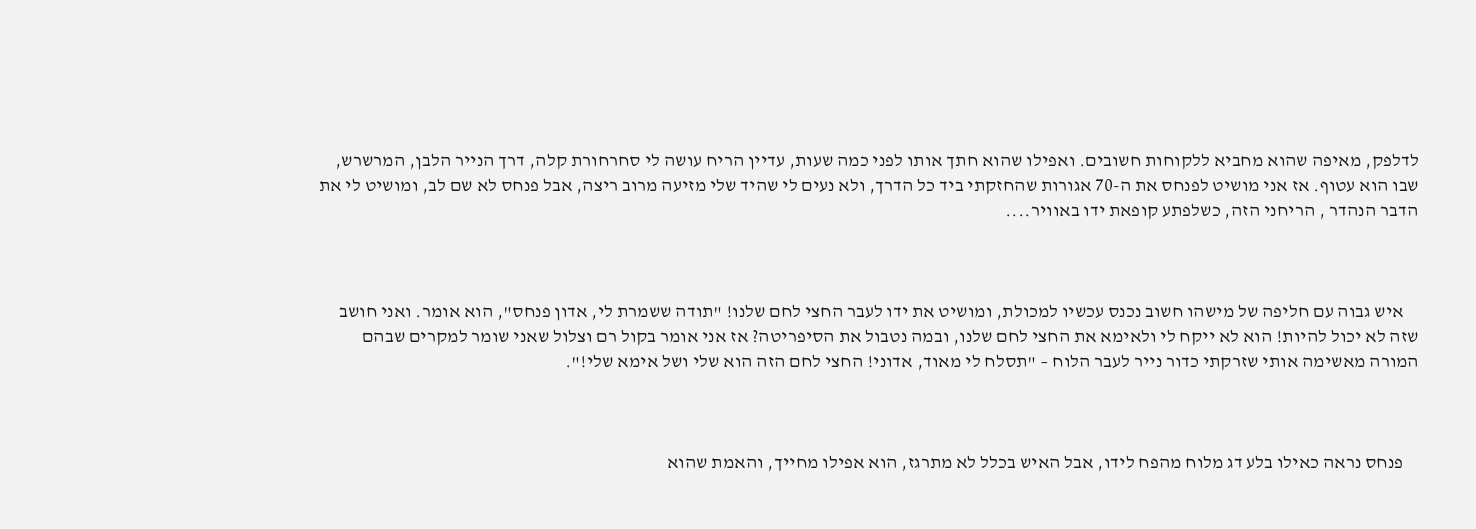לדלפק, מאיפה שהוא מחביא ללקוחות חשובים. ואפילו שהוא חתך אותו לפני כמה שעות, עדיין הריח עושה לי סחרחורת קלה, דרך הנייר הלבן, המרשרש, שבו הוא עטוף. אז אני מושיט לפנחס את ה-70 אגורות שהחזקתי ביד כל הדרך, ולא נעים לי שהיד שלי מזיעה מרוב ריצה, אבל פנחס לא שם לב, ומושיט לי את הדבר הנהדר , הריחני הזה, כשלפתע קופאת ידו באוויר....



    איש גבוה עם חליפה של מישהו חשוב נכנס עכשיו למכולת, ומושיט את ידו לעבר החצי לחם שלנו! "תודה ששמרת לי, אדון פנחס", הוא אומר. ואני חושב שזה לא יכול להיות! הוא לא ייקח לי ולאימא את החצי לחם שלנו, ובמה נטבול את הסיפריטה? אז אני אומר בקול רם וצלול שאני שומר למקרים שבהם המורה מאשימה אותי שזרקתי כדור נייר לעבר הלוח – "תסלח לי מאוד, אדוני! החצי לחם הזה הוא שלי ושל אימא שלי!".



    פנחס נראה כאילו בלע דג מלוח מהפח לידו, אבל האיש בכלל לא מתרגז, הוא אפילו מחייך, והאמת שהוא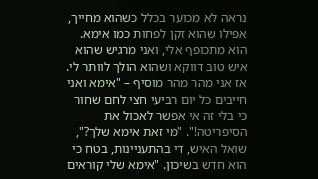נראה לא מכוער בכלל כשהוא מחייך, אפילו שהוא זקן לפחות כמו אימא. הוא מתכופף אלי, ואני מרגיש שהוא איש טוב דווקא ושהוא הולך לוותר לי. אז אני מהר מהר מוסיף – "אימא ואני חייבים כל יום רביעי חצי לחם שחור כי בלי זה אי אפשר לאכול את הסיפריטה!". "מי זאת אימא שלך?", שואל האיש, די בהתעניינות, בטח כי הוא חדש בשיכון. "אימא שלי קוראים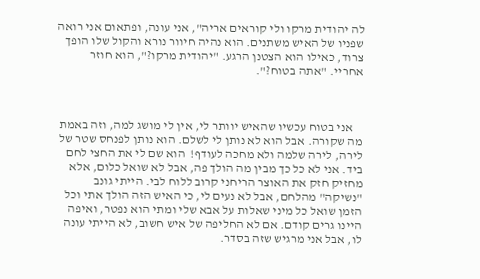לה יהודית מרקו ולי קוראים אריה", אני עונה, ופתאום אני רואה שפניו של האיש משתנים. הוא נהיה חיוור נורא והקול שלו הופך צרוד, כאילו הוא הצטנן הרגע. "יהודית מרקו?", הוא חוזר אחריי. "אתה בטוח?".



    אני בטוח עכשיו שהאיש יוותר לי, אין לי מושג למה, וזה באמת מה שקורה. אבל הוא לא נותן לי לשלם. הוא נותן לפנחס שטר של לירה, לירה שלמה ולא מחכה לעודף!  הוא שם לי את החצי לחם ביד. אני לא כל כך מבין מה הולך פה, אבל לא שואל כלום, אלא מחזיק חזק את האוצר הריחני קרוב ללוח לבי. הייתי גונב "נשיקה" מהלחם, אבל לא נעים לי, כי האיש הזה הולך אתי וכל הזמן שואל כל מיני שאלות על אבא שלי ומתי הוא נפטר, ואיפה היינו גרים קודם. אם לא החליפה של איש חשוב, לא הייתי עונה לו, אבל אני מרגיש שזה בסדר.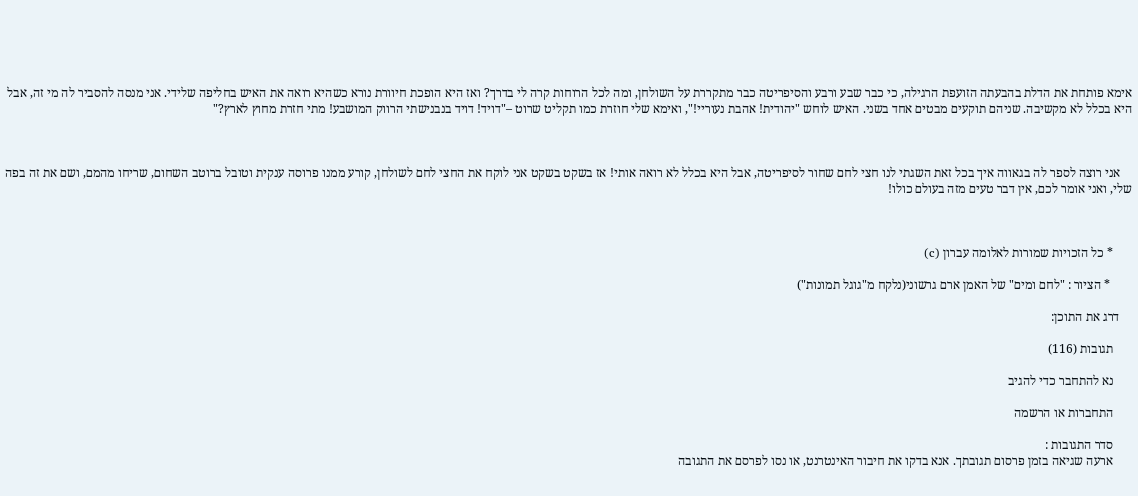אימא פותחת את הדלת בהבעתה הזועפת הרגילה, כי כבר שבע ורבע והסיפריטה כבר מתקררת על השולחן, ומה לכל הרוחות קרה לי בדרך? ואז היא הופכת חיוורת נורא כשהיא רואה את האיש בחליפה שלידי. אני מנסה להסביר לה מי זה, אבל היא בכלל לא מקשיבה. שניהם תוקעים מבטים אחד בשני. האיש לוחש "יהודית! אהבת נעוריי!", ואימא שלי חוזרת כמו תקליט שרוט –"דויד! דויד בנבנישתי הרווק המושבע! מתי חזרת מחוץ לארץ?"



    אני רוצה לספר לה בגאווה איך בכל זאת השגתי לנו חצי לחם שחור לסיפריטה, אבל היא בכלל לא רואה אותי! אז בשקט בשקט אני לוקח את החצי לחם לשולחן, קורע ממנו פרוסה ענקית וטובל ברוטב השחום, שריחו מהמם, ושם את זה בפה שלי, ואני אומר לכם, אין דבר טעים מזה בעולם כולו!



      * כל הזכויות שמורות לאלומה עברון (c)

       * הציור : "לחם ומים" של האמן ארם גרשוני(נלקח מ"גוגל תמונות")

    דרג את התוכן:

      תגובות (116)

      נא להתחבר כדי להגיב

      התחברות או הרשמה

      סדר התגובות :
      ארעה שגיאה בזמן פרסום תגובתך. אנא בדקו את חיבור האינטרנט, או נסו לפרסם את התגובה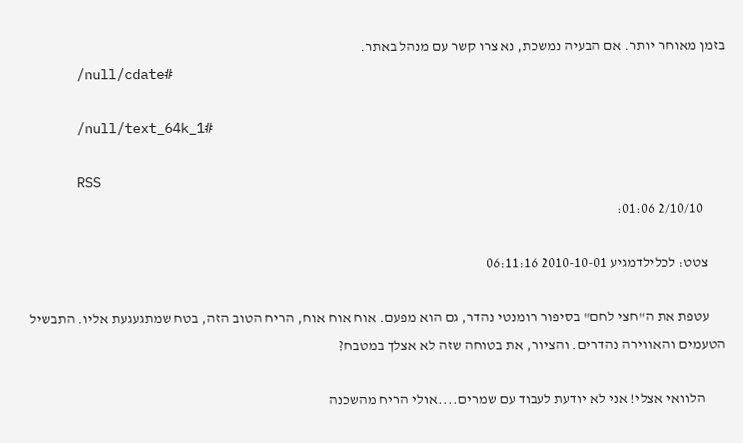בזמן מאוחר יותר. אם הבעיה נמשכת, נא צרו קשר עם מנהל באתר.
      /null/cdate#

      /null/text_64k_1#

      RSS
        2/10/10 01:06:

      צטט: לכלילדמגיע 2010-10-01 06:11:16

      עטפת את ה"חצי לחם" בסיפור רומנטי נהדר, גם הוא מפעם. אוח אוח אוח, הריח הטוב הזה, בטח שמתגעגעת אליו. התבשיל הטעמים והאווירה נהדרים. והציור, את בטוחה שזה לא אצלך במטבח?

       הלוואי אצלי! אני לא יודעת לעבוד עם שמרים....אולי הריח מהשכנה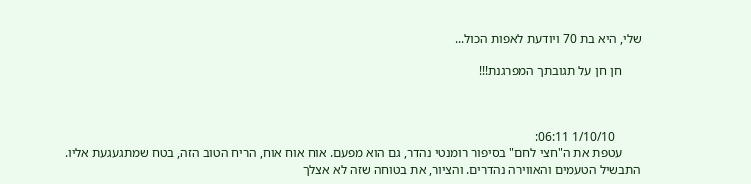שלי, היא בת 70 ויודעת לאפות הכול...

      חן חן על תגובתך המפרגנת!!!



        1/10/10 06:11:
      עטפת את ה"חצי לחם" בסיפור רומנטי נהדר, גם הוא מפעם. אוח אוח אוח, הריח הטוב הזה, בטח שמתגעגעת אליו. התבשיל הטעמים והאווירה נהדרים. והציור, את בטוחה שזה לא אצלך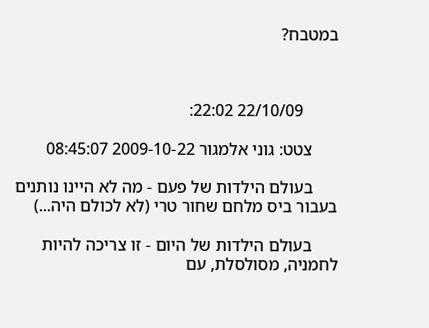במטבח?



        22/10/09 22:02:

      צטט: גוני אלמגור 2009-10-22 08:45:07

      בעולם הילדות של פעם - מה לא היינו נותנים בעבור ביס מלחם שחור טרי (לא לכולם היה...)

      בעולם הילדות של היום - זו צריכה להיות לחמניה, מסולסלת, עם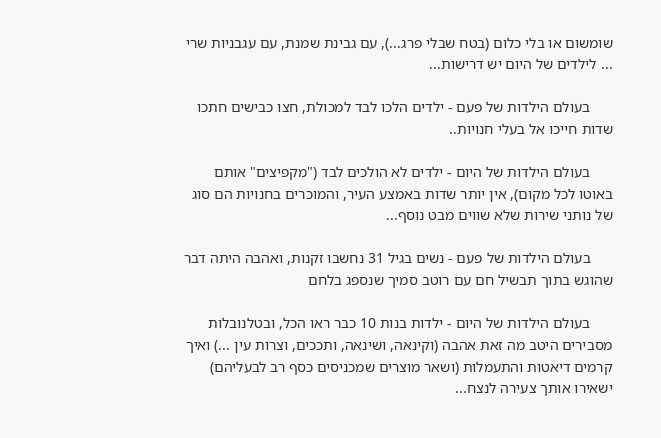שומשום או בלי כלום (בטח שבלי פרג...), עם גבינת שמנת, עם עגבניות שרי ... לילדים של היום יש דרישות...

      בעולם הילדות של פעם - ילדים הלכו לבד למכולת, חצו כבישים חתכו שדות חייכו אל בעלי חנויות..

      בעולם הילדות של היום - ילדים לא הולכים לבד ("מקפיצים" אותם באוטו לכל מקום), אין יותר שדות באמצע העיר, והמוכרים בחנויות הם סוג של נותני שירות שלא שווים מבט נוסף...

      בעולם הילדות של פעם - נשים בגיל 31 נחשבו זקנות, ואהבה היתה דבר שהוגש בתוך תבשיל חם עם רוטב סמיך שנספג בלחם

      בעולם הילדות של היום - ילדות בנות 10 כבר ראו הכל, ובטלנובלות מסבירים היטב מה זאת אהבה (וקינאה, ושינאה, ותככים, וצרות עין ...) ואיך קרמים דיאטות והתעמלות (ושאר מוצרים שמכניסים כסף רב לבעליהם) ישאירו אותך צעירה לנצח...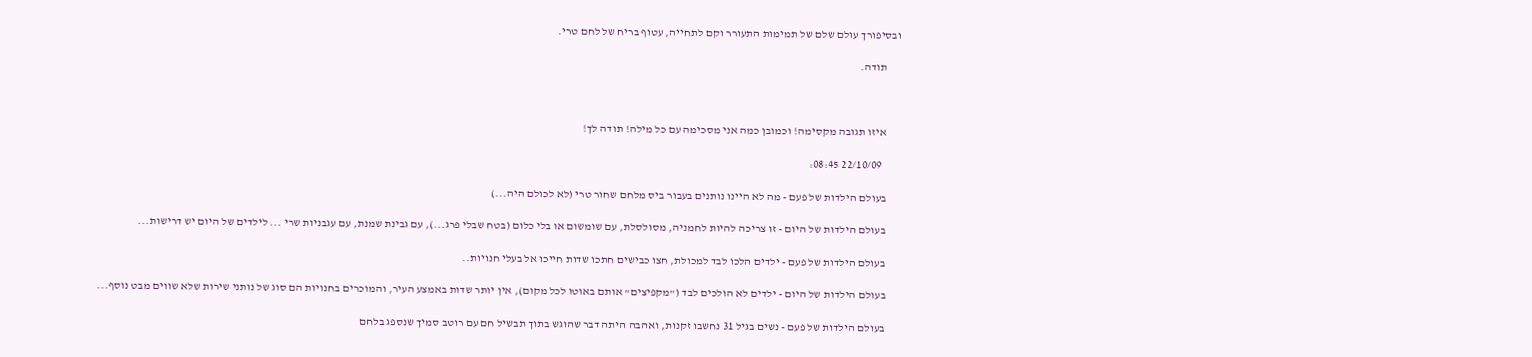ובסיפורך עולם שלם של תמימות התעורר וקם לתחייה, עטוף בריח של לחם טרי.

      תודה.



      איזו תגובה מקסימה! וכמובן כמה אני מסכימה עם כל מילה! תודה לך!

        22/10/09 08:45:

      בעולם הילדות של פעם - מה לא היינו נותנים בעבור ביס מלחם שחור טרי (לא לכולם היה...)

      בעולם הילדות של היום - זו צריכה להיות לחמניה, מסולסלת, עם שומשום או בלי כלום (בטח שבלי פרג...), עם גבינת שמנת, עם עגבניות שרי ... לילדים של היום יש דרישות...

      בעולם הילדות של פעם - ילדים הלכו לבד למכולת, חצו כבישים חתכו שדות חייכו אל בעלי חנויות..

      בעולם הילדות של היום - ילדים לא הולכים לבד ("מקפיצים" אותם באוטו לכל מקום), אין יותר שדות באמצע העיר, והמוכרים בחנויות הם סוג של נותני שירות שלא שווים מבט נוסף...

      בעולם הילדות של פעם - נשים בגיל 31 נחשבו זקנות, ואהבה היתה דבר שהוגש בתוך תבשיל חם עם רוטב סמיך שנספג בלחם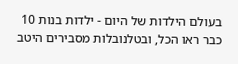בעולם הילדות של היום - ילדות בנות 10 כבר ראו הכל, ובטלנובלות מסבירים היטב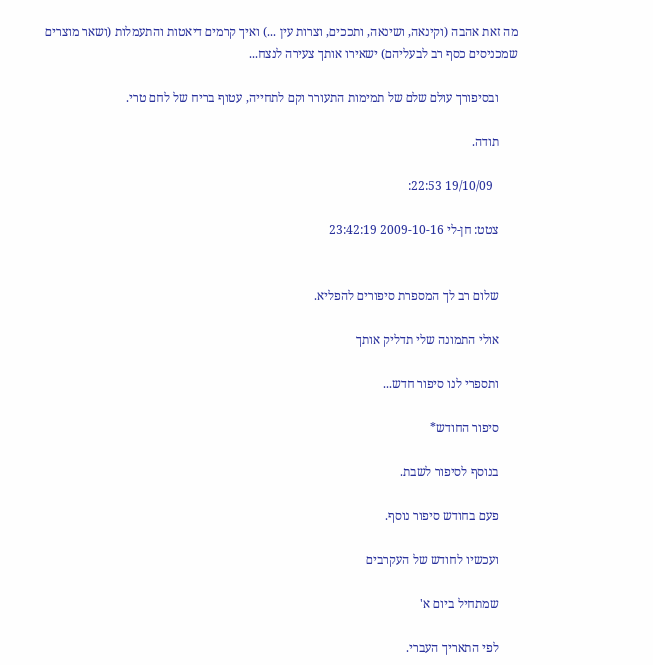מה זאת אהבה (וקינאה, ושינאה, ותככים, וצרות עין ...) ואיך קרמים דיאטות והתעמלות (ושאר מוצרים שמכניסים כסף רב לבעליהם) ישאירו אותך צעירה לנצח...

      ובסיפורך עולם שלם של תמימות התעורר וקם לתחייה, עטוף בריח של לחם טרי.

      תודה.

        19/10/09 22:53:

      צטט: חן-לי 2009-10-16 23:42:19


      שלום רב לך המספרת סיפורים להפליא.

      אולי התמונה שלי תדליק אותך

      ותספרי לנו סיפור חדש...

      סיפור החודש*

      בנוסף לסיפור לשבת.

      פעם בחודש סיפור נוסף.

      ועכשיו לחודש של העקרבים

      שמתחיל ביום א'

      לפי התאריך העברי.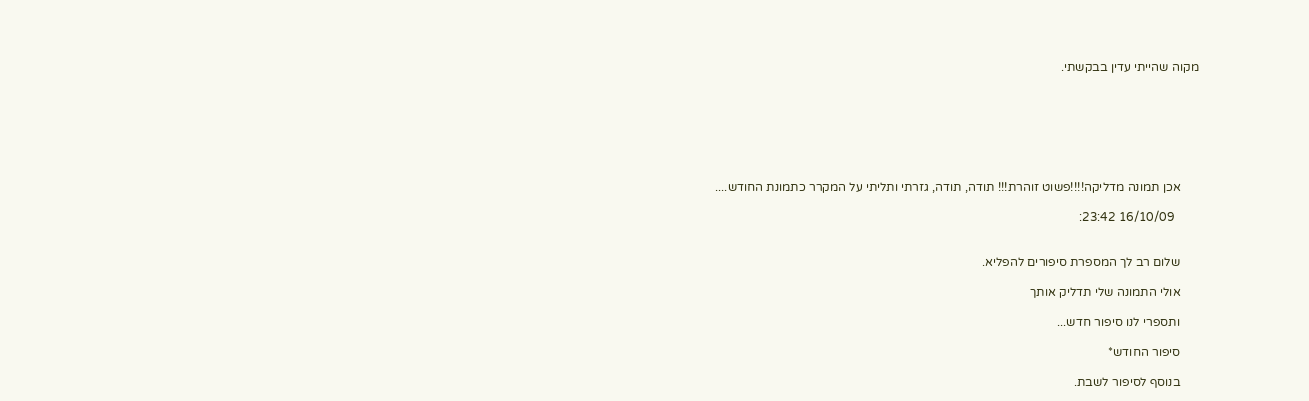מקוה שהייתי עדין בבקשתי.







      אכן תמונה מדליקה!!!!פשוט זוהרת!!! תודה, תודה, גזרתי ותליתי על המקרר כתמונת החודש....

        16/10/09 23:42:


      שלום רב לך המספרת סיפורים להפליא.

      אולי התמונה שלי תדליק אותך

      ותספרי לנו סיפור חדש...

      סיפור החודש*

      בנוסף לסיפור לשבת.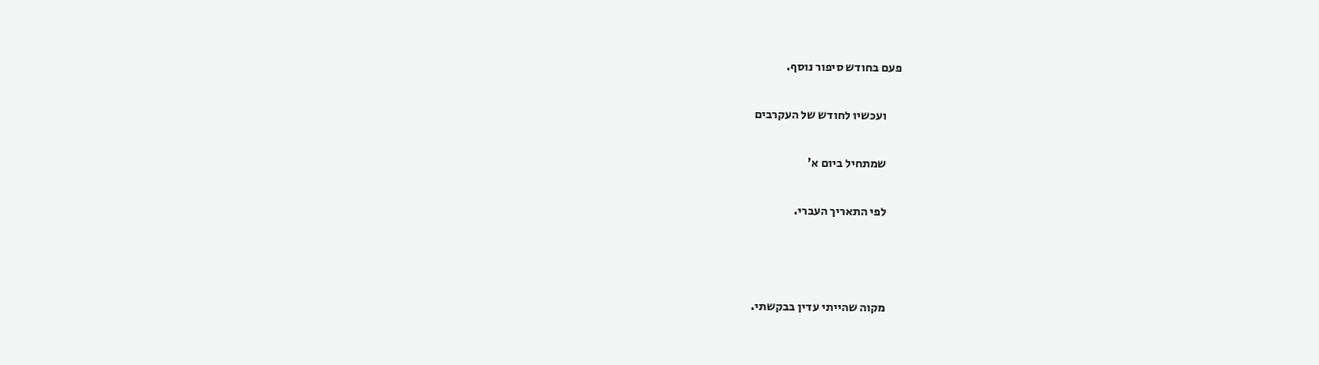פעם בחודש סיפור נוסף.

      ועכשיו לחודש של העקרבים

      שמתחיל ביום א'

      לפי התאריך העברי.



      מקוה שהייתי עדין בבקשתי.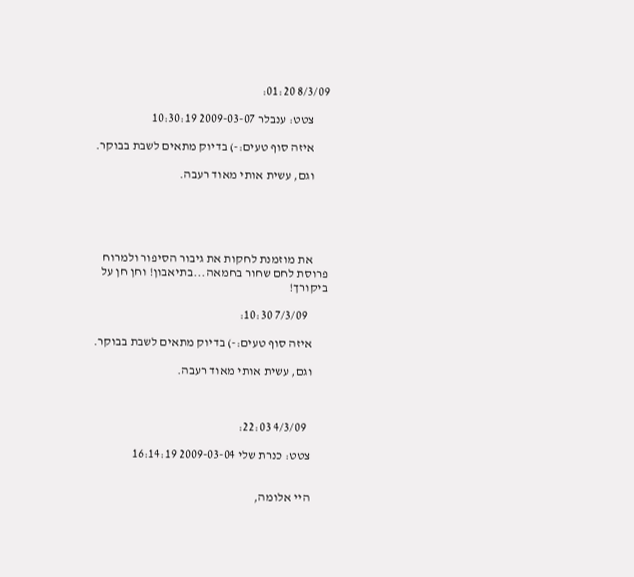8/3/09 01:20:

      צטט: ענבלר 2009-03-07 10:30:19

      איזה סוף טעים:-) בדיוק מתאים לשבת בבוקר.

      וגם, עשית אותי מאוד רעבה.





      את מוזמנת לחקות את גיבור הסיפור ולמרוח פרוסת לחם שחור בחמאה...בתיאבון! וחן חן על ביקורך!

        7/3/09 10:30:

      איזה סוף טעים:-) בדיוק מתאים לשבת בבוקר.

      וגם, עשית אותי מאוד רעבה.



        4/3/09 22:03:

      צטט: כנרת שלי 2009-03-04 16:14:19


      היי אלומה,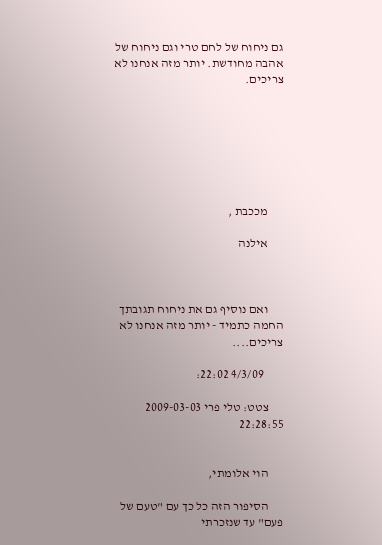גם ניחוח של לחם טרי וגם ניחוח של אהבה מחודשת. יותר מזה אנחנו לא צריכים.







      מככבת ,

      אילנה



      ואם נוסיף גם את ניחוח תגובתך החמה כתמיד - יותר מזה אנחנו לא צריכים....

        4/3/09 22:02:

      צטט: טלי פרי 2009-03-03 22:28:55


      הוי אלומתי,

      הסיפור הזה כל כך עם "טעם של פעם" עד שנזכרתי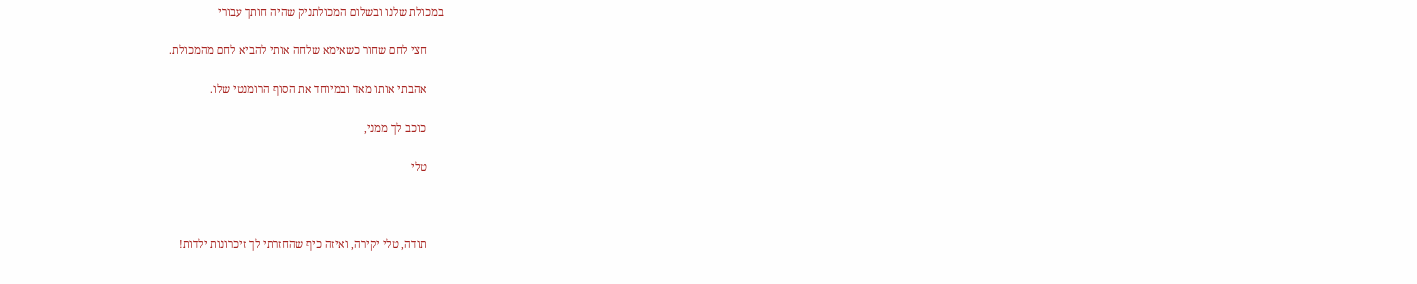במכולת שלנו ובשלום המכולתניק שהיה חותך עבורי

      חצי לחם שחור כשאימא שלחה אותי להביא לחם מהמכולת.

      אהבתי אותו מאד ובמיוחד את הסוף הרומנטי שלו.

      כוכב לך ממני,

      טלי



      תודה, טלי יקירה, ואיזה כיף שהחזרתי לך זיכרונות ילדות!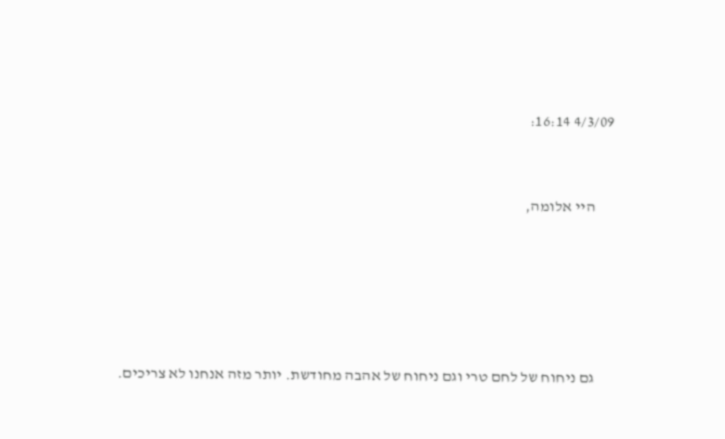4/3/09 16:14:


      היי אלומה,





      גם ניחוח של לחם טרי וגם ניחוח של אהבה מחודשת. יותר מזה אנחנו לא צריכים.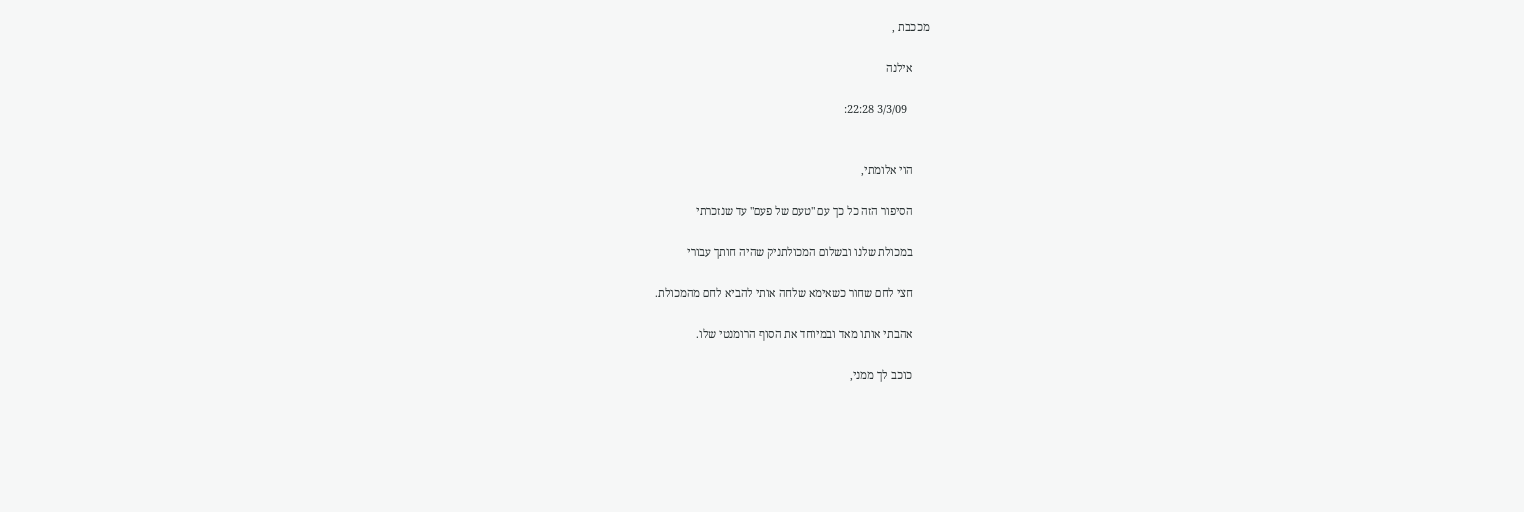מככבת ,

      אילנה

        3/3/09 22:28:


      הוי אלומתי,

      הסיפור הזה כל כך עם "טעם של פעם" עד שנזכרתי

      במכולת שלנו ובשלום המכולתניק שהיה חותך עבורי

      חצי לחם שחור כשאימא שלחה אותי להביא לחם מהמכולת.

      אהבתי אותו מאד ובמיוחד את הסוף הרומנטי שלו.

      כוכב לך ממני,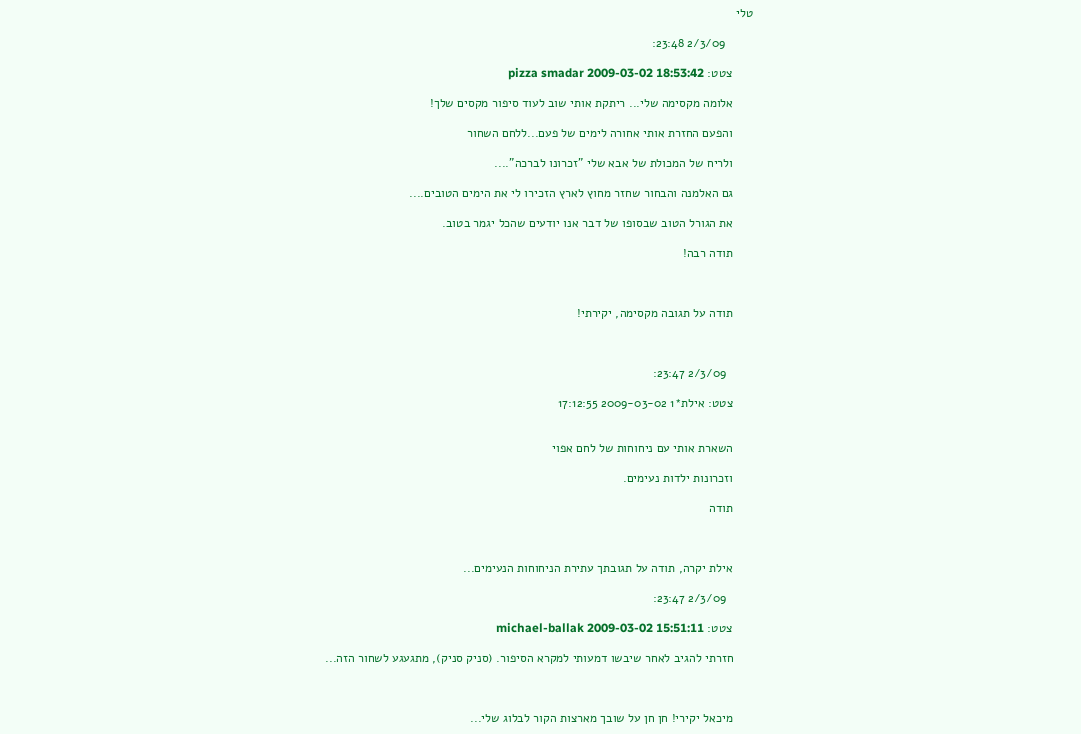טלי

        2/3/09 23:48:

      צטט: pizza smadar 2009-03-02 18:53:42

      אלומה מקסימה שלי... ריתקת אותי שוב לעוד סיפור מקסים שלך!

      והפעם החזרת אותי אחורה לימים של פעם...ללחם השחור

      ולריח של המכולת של אבא שלי "זכרונו לברכה"....

      גם האלמנה והבחור שחזר מחוץ לארץ הזכירו לי את הימים הטובים....

      את הגורל הטוב שבסופו של דבר אנו יודעים שהכל יגמר בטוב.

      תודה רבה!



      תודה על תגובה מקסימה, יקירתי!



        2/3/09 23:47:

      צטט: אילת*1 2009-03-02 17:12:55


      השארת אותי עם ניחוחות של לחם אפוי

      וזכרונות ילדות נעימים.

      תודה



      אילת יקרה, תודה על תגובתך עתירת הניחוחות הנעימים...

        2/3/09 23:47:

      צטט: michael-ballak 2009-03-02 15:51:11

      חזרתי להגיב לאחר שיבשו דמעותי למקרא הסיפור. (סניק סניק), מתגעגע לשחור הזה...



      מיכאל יקירי! חן חן על שובך מארצות הקור לבלוג שלי...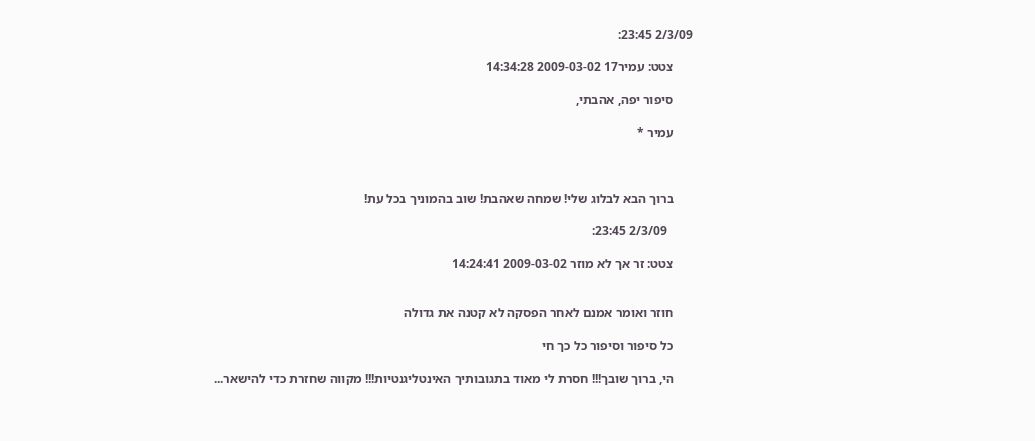2/3/09 23:45:

      צטט: עמיר17 2009-03-02 14:34:28

      סיפור יפה, אהבתי,

      עמיר *



      ברוך הבא לבלוג שלי! שמחה שאהבת! שוב בהמוניך בכל עת!

        2/3/09 23:45:

      צטט: זר אך לא מוזר 2009-03-02 14:24:41


      חוזר ואומר אמנם לאחר הפסקה לא קטנה את גדולה

      כל סיפור וסיפור כל כך חי

      הי, ברוך שובך!!! חסרת לי מאוד בתגובותיך האינטליגנטיות!!! מקווה שחזרת כדי להישאר...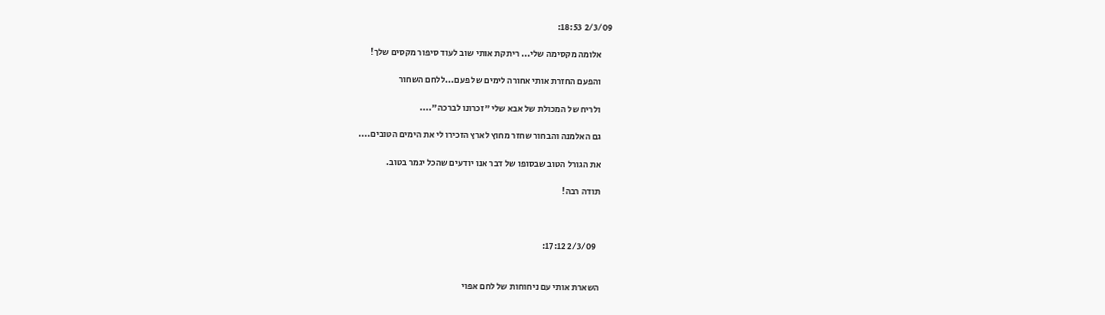2/3/09 18:53:

      אלומה מקסימה שלי... ריתקת אותי שוב לעוד סיפור מקסים שלך!

      והפעם החזרת אותי אחורה לימים של פעם...ללחם השחור

      ולריח של המכולת של אבא שלי "זכרונו לברכה"....

      גם האלמנה והבחור שחזר מחוץ לארץ הזכירו לי את הימים הטובים....

      את הגורל הטוב שבסופו של דבר אנו יודעים שהכל יגמר בטוב.

      תודה רבה!



        2/3/09 17:12:


      השארת אותי עם ניחוחות של לחם אפוי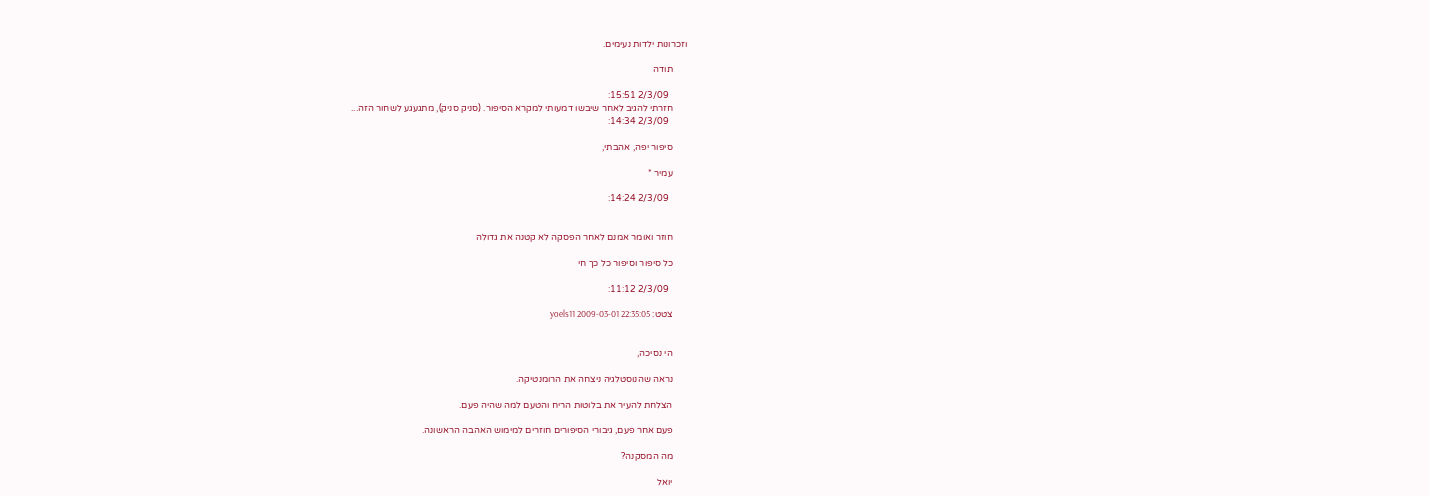וזכרונות ילדות נעימים.

      תודה

        2/3/09 15:51:
      חזרתי להגיב לאחר שיבשו דמעותי למקרא הסיפור. (סניק סניק), מתגעגע לשחור הזה...
        2/3/09 14:34:

      סיפור יפה, אהבתי,

      עמיר *

        2/3/09 14:24:


      חוזר ואומר אמנם לאחר הפסקה לא קטנה את גדולה

      כל סיפור וסיפור כל כך חי

        2/3/09 11:12:

      צטט: yoels11 2009-03-01 22:35:05


      הי נסיכה,

      נראה שהנוסטלגיה ניצחה את הרומנטיקה.

      הצלחת להעיר את בלוטות הריח והטעם למה שהיה פעם.

      פעם אחר פעם, גיבורי הסיפורים חוזרים למימוש האהבה הראשונה.

      מה המסקנה?

      יואל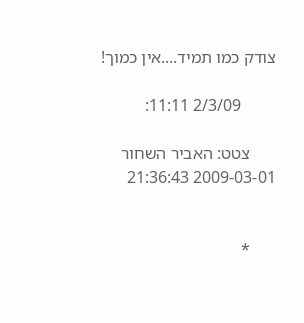צודק כמו תמיד....אין כמוך!

        2/3/09 11:11:

      צטט: האביר השחור 2009-03-01 21:36:43


      *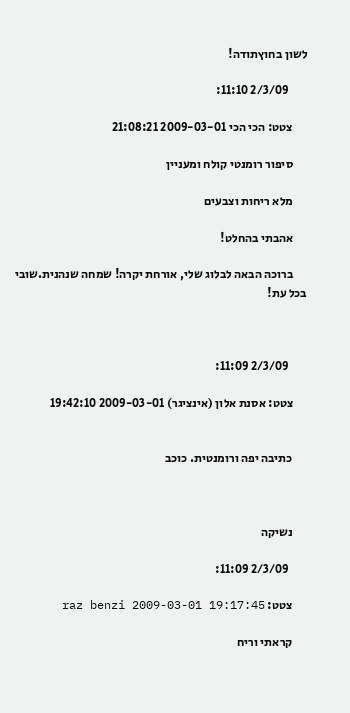לשון בחוץתודה!

        2/3/09 11:10:

      צטט: הכי הכי 2009-03-01 21:08:21

      סיפור רומנטי קולח ומעניין

      מלא ריחות וצבעים

      אהבתי בהחלט!

      ברוכה הבאה לבלוג שלי, אורחת יקרה! שמחה שנהנית.שובי בכל עת!



        2/3/09 11:09:

      צטט: אסנת אלון (אינציגר) 2009-03-01 19:42:10


      כתיבה יפה ורומנטית. כוכב



      נשיקה

        2/3/09 11:09:

      צטט: raz benzi 2009-03-01 19:17:45

      קראתי וריח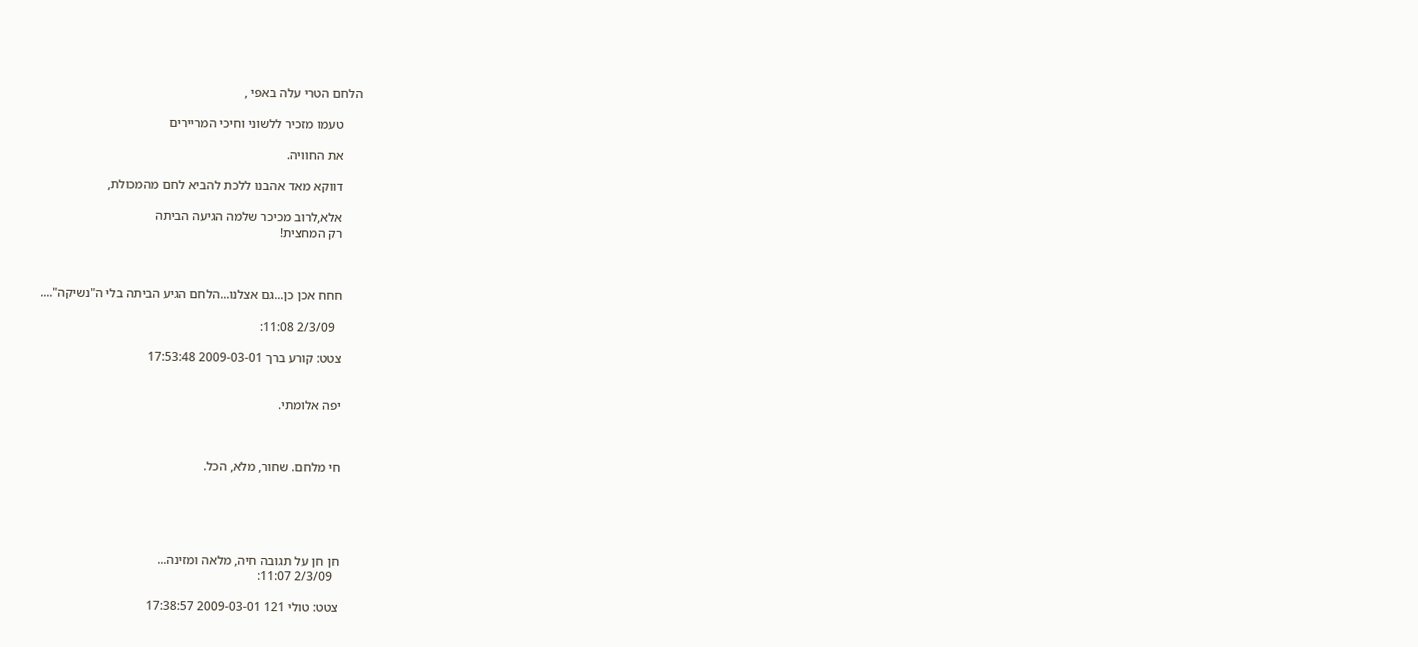הלחם הטרי עלה באפי ,

      טעמו מזכיר ללשוני וחיכי המריירים

      את החוויה.

      דווקא מאד אהבנו ללכת להביא לחם מהמכולת,

      אלא,לרוב מכיכר שלמה הגיעה הביתה
      רק המחצית!



      חחח אכן כן...גם אצלנו...הלחם הגיע הביתה בלי ה"נשיקה"....

        2/3/09 11:08:

      צטט: קורע ברך 2009-03-01 17:53:48


      יפה אלומתי.



      חי מלחם. שחור, מלא, הכל.





      חן חן על תגובה חיה, מלאה ומזינה...
        2/3/09 11:07:

      צטט: טולי 121 2009-03-01 17:38:57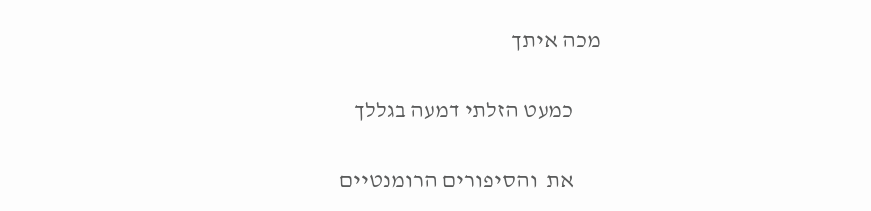מכה איתך

      כמעט הזלתי דמעה בגללך

      את  והסיפורים הרומנטיים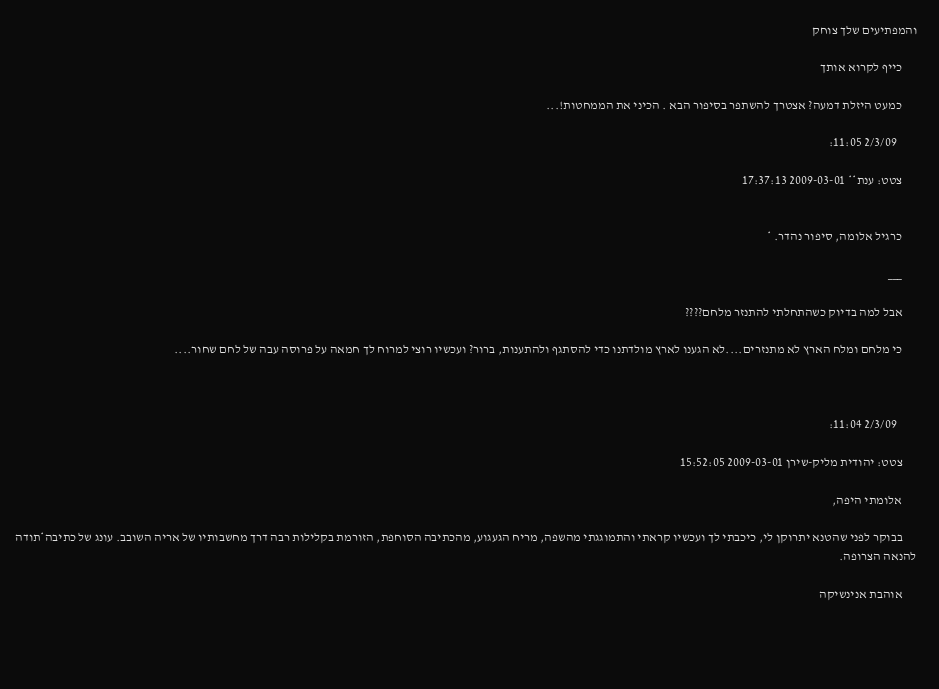והמפתיעים שלך צוחק

      כייף לקרוא אותך

      כמעט היזלת דמעה? אצטרך להשתפר בסיפור הבא . הכיני את הממחטות!...

        2/3/09 11:05:

      צטט: ענת** 2009-03-01 17:37:13


      כרגיל אלומה, סיפור נהדר. *

      ___

      אבל למה בדיוק כשהתחלתי להתנזר מלחם????

      כי מלחם ומלח הארץ לא מתנזרים....לא הגענו לארץ מולדתנו כדי להסתגף ולהתענות, ברור? ועכשיו רוצי למרוח לך חמאה על פרוסה עבה של לחם שחור....



        2/3/09 11:04:

      צטט: יהודית מליק-שירן 2009-03-01 15:52:05

      אלומתי היפה,

      בבוקר לפני שהטנא יתרוקן לי, כיכבתי לך ועכשיו קראתי והתמוגגתי מהשפה, מריח הגעגוע, מהכתיבה הסוחפת, הזורמת בקלילות רבה דרך מחשבותיו של אריה השובב. עונג של כתיבה*תודה להנאה הצרופה.

      אוהבת אנינשיקה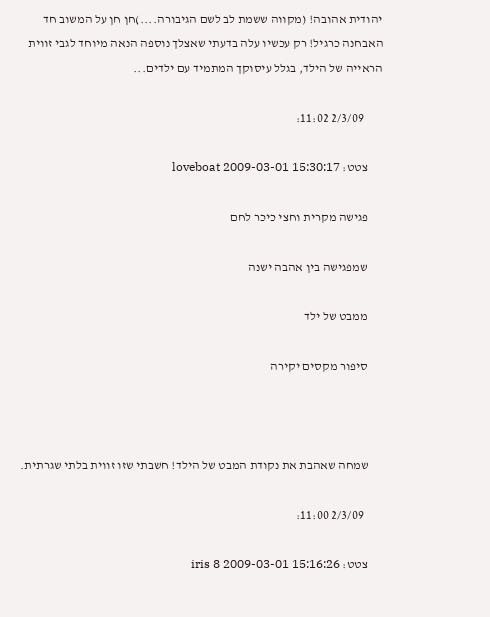יהודית אהובה! (מקווה ששמת לב לשם הגיבורה....)חן חן על המשוב חד האבחנה כרגיל! רק עכשיו עלה בדעתי שאצלך נוספה הנאה מיוחד לגבי זווית הראייה של הילד, בגלל עיסוקך המתמיד עם ילדים...

        2/3/09 11:02:

      צטט: loveboat 2009-03-01 15:30:17

      פגישה מקרית וחצי כיכר לחם

      שמפגישה בין אהבה ישנה

      ממבט של ילד

      סיפור מקסים יקירה



      שמחה שאהבת את נקודת המבט של הילד! חשבתי שזו זווית בלתי שגרתית.

        2/3/09 11:00:

      צטט: iris 8 2009-03-01 15:16:26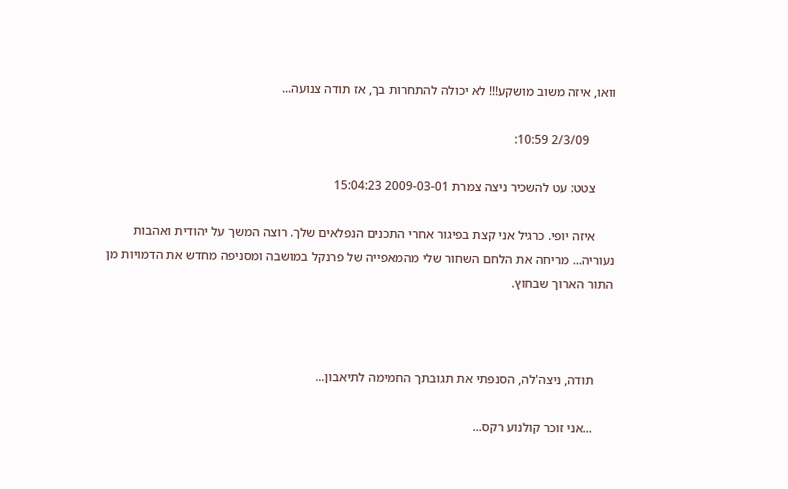וואו, איזה משוב מושקע!!! לא יכולה להתחרות בך, אז תודה צנועה...

        2/3/09 10:59:

      צטט: עט להשכיר ניצה צמרת 2009-03-01 15:04:23

      איזה יופי. כרגיל אני קצת בפיגור אחרי התכנים הנפלאים שלך. רוצה המשך על יהודית ואהבות נעוריה... מריחה את הלחם השחור שלי מהמאפייה של פרנקל במושבה ומסניפה מחדש את הדמויות מן התור הארוך שבחוץ.



      תודה, ניצה'לה, הסנפתי את תגובתך החמימה לתיאבון...

      ...אני זוכר קולנוע רקס...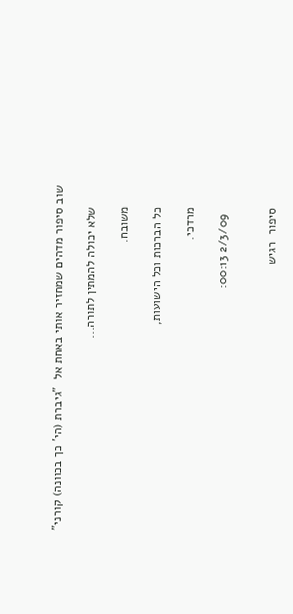שוב סיפור מדהים שמחזיר אותי באחת אל  "גיברת (הי' כך בכוונה) קורני"

      שלא יכולה להמתין לתורה...

      משובח.

      כל הברכות וכל הישועות,

      מרדכי.

        2/3/09 00:13:


      סיפור  רגיש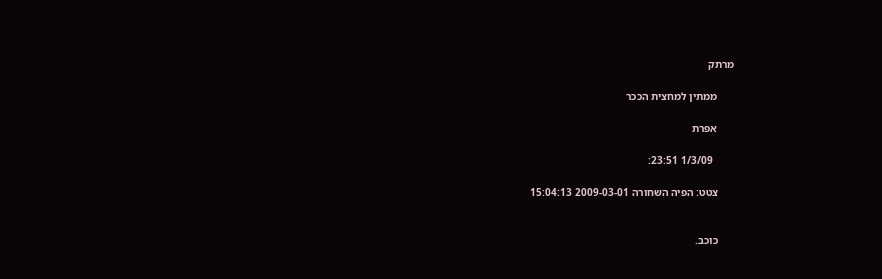מרתק

      ממתין למחצית הככר

      אפרת

        1/3/09 23:51:

      צטט: הפיה השחורה 2009-03-01 15:04:13


      כוכב.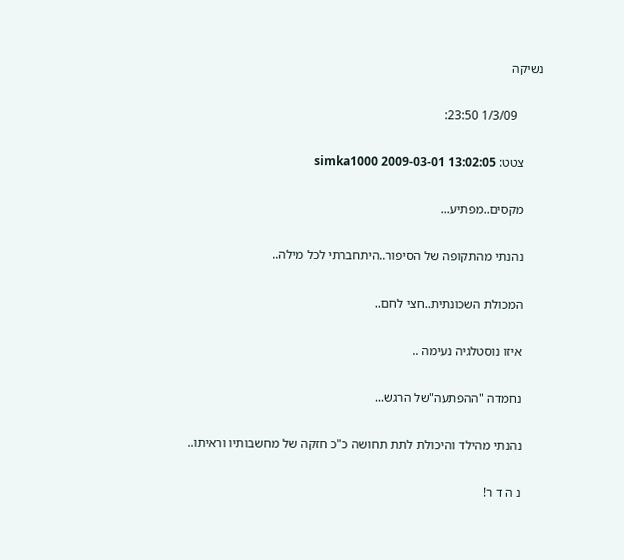נשיקה

        1/3/09 23:50:

      צטט: simka1000 2009-03-01 13:02:05

      מקסים..מפתיע...

      נהנתי מהתקופה של הסיפור..היתחברתי לכל מילה..

      המכולת השכונתית..חצי לחם..

      איזו נוסטלגיה נעימה ..

      נחמדה "ההפתעה"של הרגש...

      נהנתי מהילד והיכולת לתת תחושה כ"כ חזקה של מחשבותיו וראיתו..

      נ ה ד ר!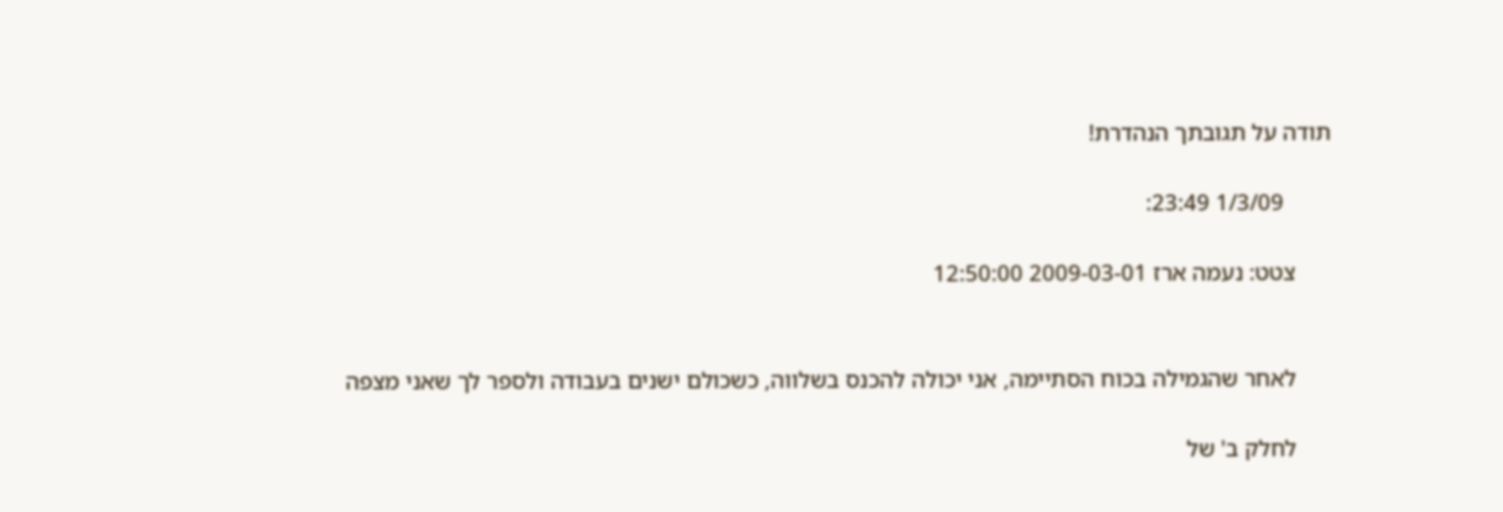תודה על תגובתך הנהדרת!

        1/3/09 23:49:

      צטט: נעמה ארז 2009-03-01 12:50:00


      לאחר שהגמילה בכוח הסתיימה, אני יכולה להכנס בשלווה, כשכולם ישנים בעבודה ולספר לך שאני מצפה

      לחלק ב' של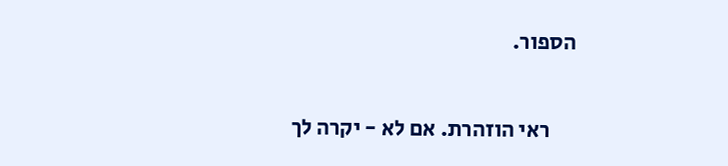הספור.

      ראי הוזהרת. אם לא - יקרה לך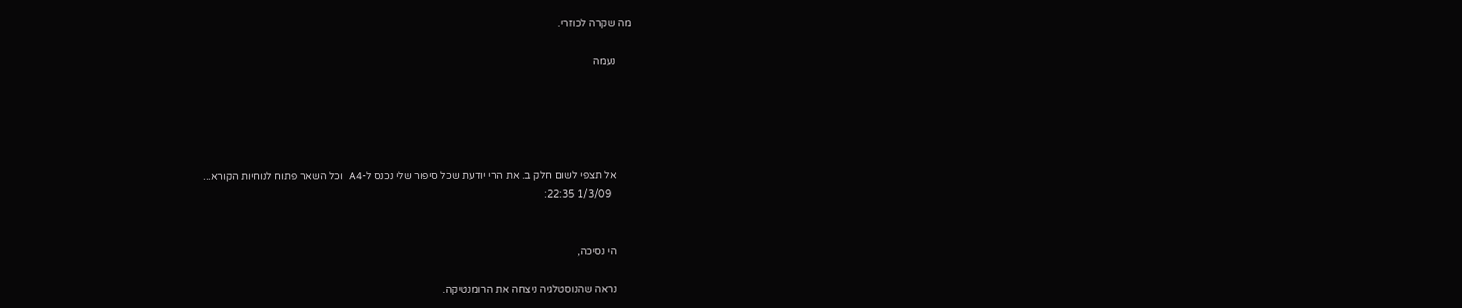מה שקרה לכוזרי.

      נעמה





      אל תצפי לשום חלק ב. את הרי יודעת שכל סיפור שלי נכנס ל-A4  וכל השאר פתוח לנוחיות הקורא...
        1/3/09 22:35:


      הי נסיכה,

      נראה שהנוסטלגיה ניצחה את הרומנטיקה.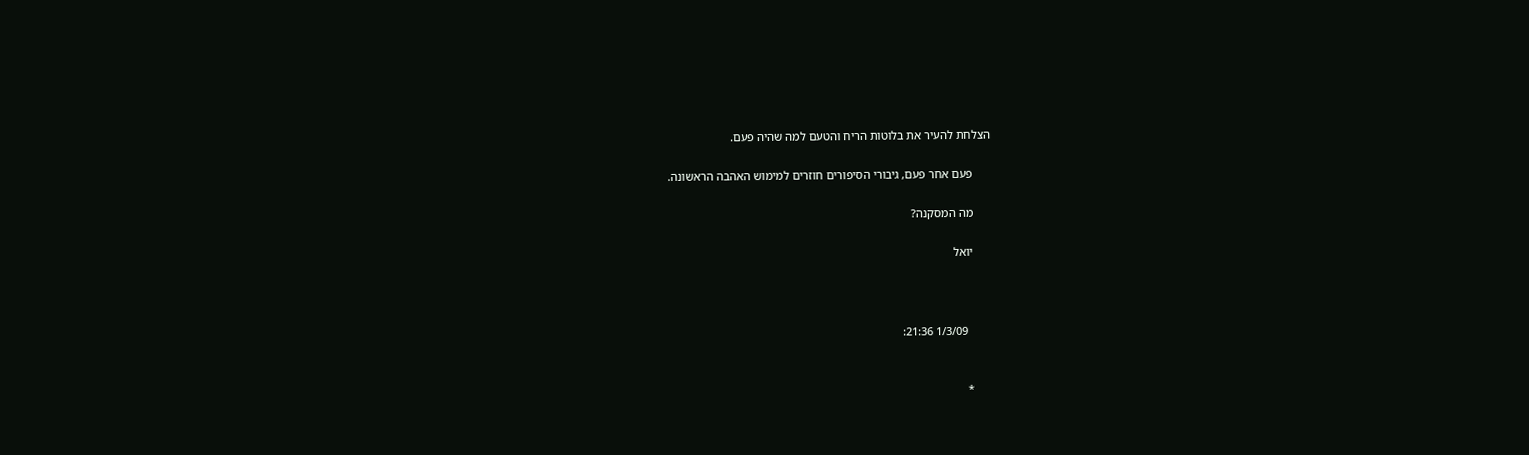הצלחת להעיר את בלוטות הריח והטעם למה שהיה פעם.

      פעם אחר פעם, גיבורי הסיפורים חוזרים למימוש האהבה הראשונה.

      מה המסקנה?

      יואל



        1/3/09 21:36:


      *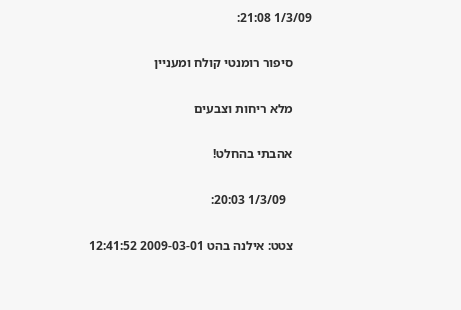1/3/09 21:08:

      סיפור רומנטי קולח ומעניין

      מלא ריחות וצבעים

      אהבתי בהחלט!

        1/3/09 20:03:

      צטט: אילנה בהט 2009-03-01 12:41:52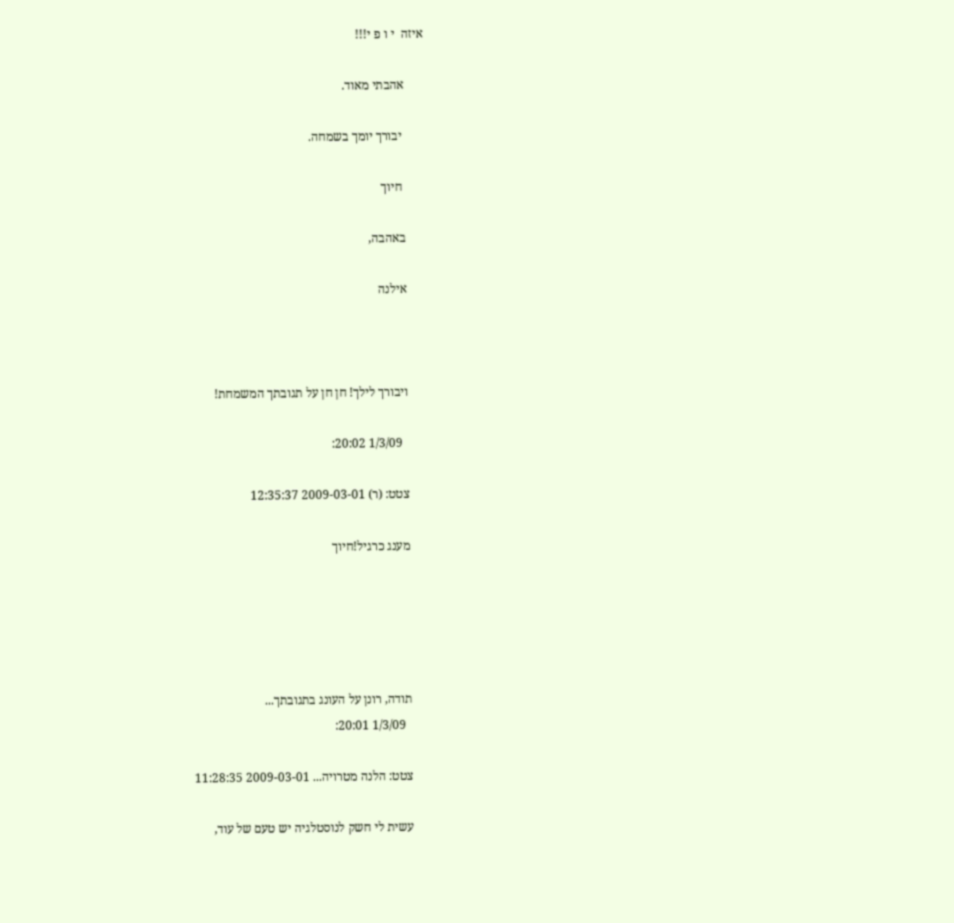איזה  י ו פ י!!!

      אהבתי מאוד.

       יבורך יומך בשמחה.

       חיוך

      באהבה,

      אילנה



      ויבורך לילך! חן חן על תגובתך המשמחת!

        1/3/09 20:02:

      צטט: (ר) 2009-03-01 12:35:37

      מענג כרגיל!חיוך





      תודה, רונן על העונג בתגובתך...
        1/3/09 20:01:

      צטט: הלנה מטרויה... 2009-03-01 11:28:35

      עשית לי חשק לנוסטלגיה יש טעם של עוד,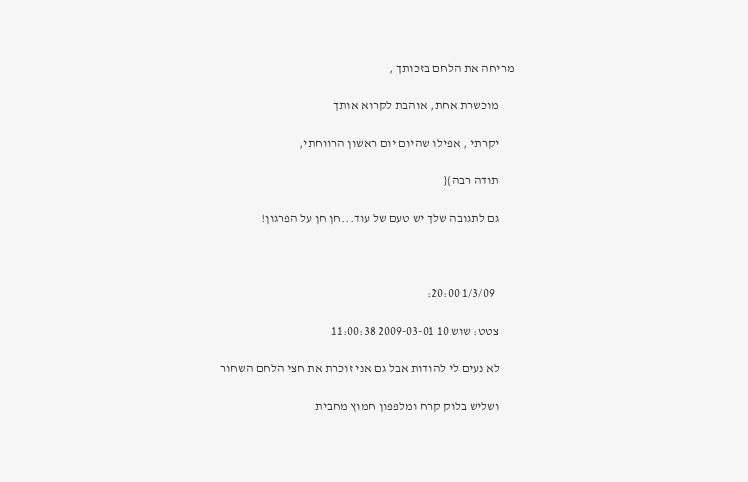מריחה את הלחם בזכותך ,

      מוכשרת אחת, אוהבת לקרוא אותך

      יקרתי , אפילו שהיום יום ראשון הרווחתי,

      תודה רבה}{

      גם לתגובה שלך יש טעם של עוד...חן חן על הפרגון!



        1/3/09 20:00:

      צטט: שוש 10 2009-03-01 11:00:38

      לא נעים לי להודות אבל גם אני זוכרת את חצי הלחם השחור

      ושליש בלוק קרח ומלפפון חמוץ מחבית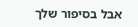אבל בסיפור שלך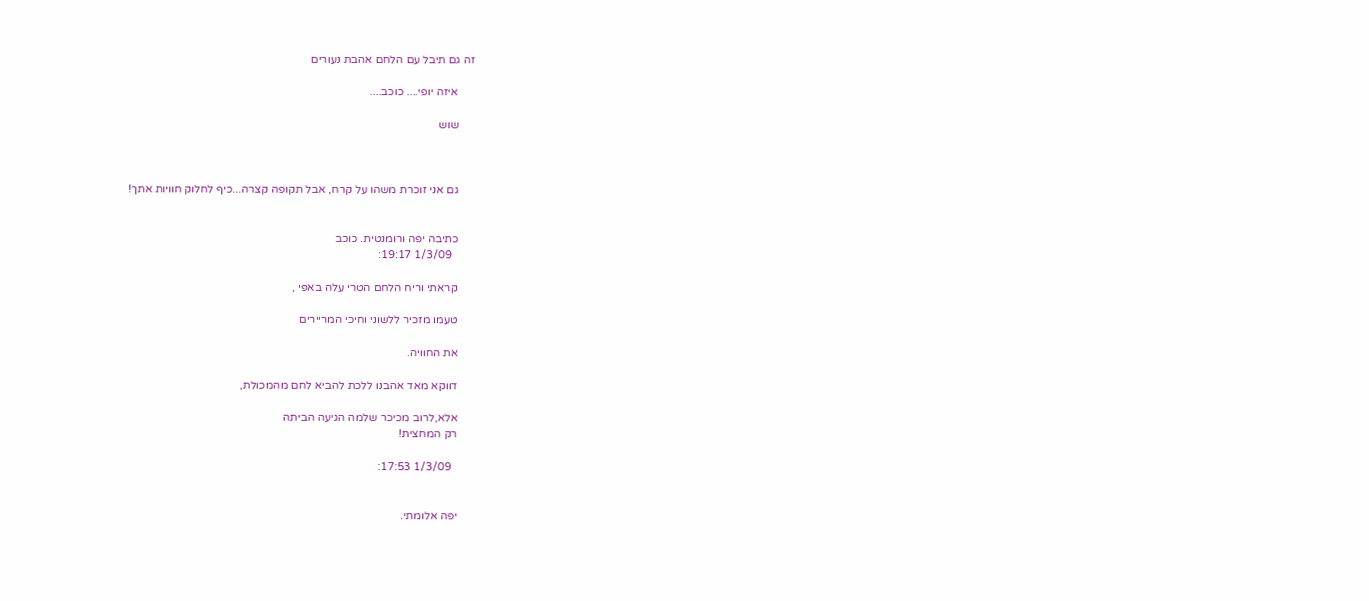זה גם תיבל עם הלחם אהבת נעורים

      איזה יופי.... כוכב....

      שוש



      גם אני זוכרת משהו על קרח, אבל תקופה קצרה...כיף לחלוק חוויות אתך!


      כתיבה יפה ורומנטית. כוכב
        1/3/09 19:17:

      קראתי וריח הלחם הטרי עלה באפי ,

      טעמו מזכיר ללשוני וחיכי המריירים

      את החוויה.

      דווקא מאד אהבנו ללכת להביא לחם מהמכולת,

      אלא,לרוב מכיכר שלמה הגיעה הביתה
      רק המחצית!

        1/3/09 17:53:


      יפה אלומתי.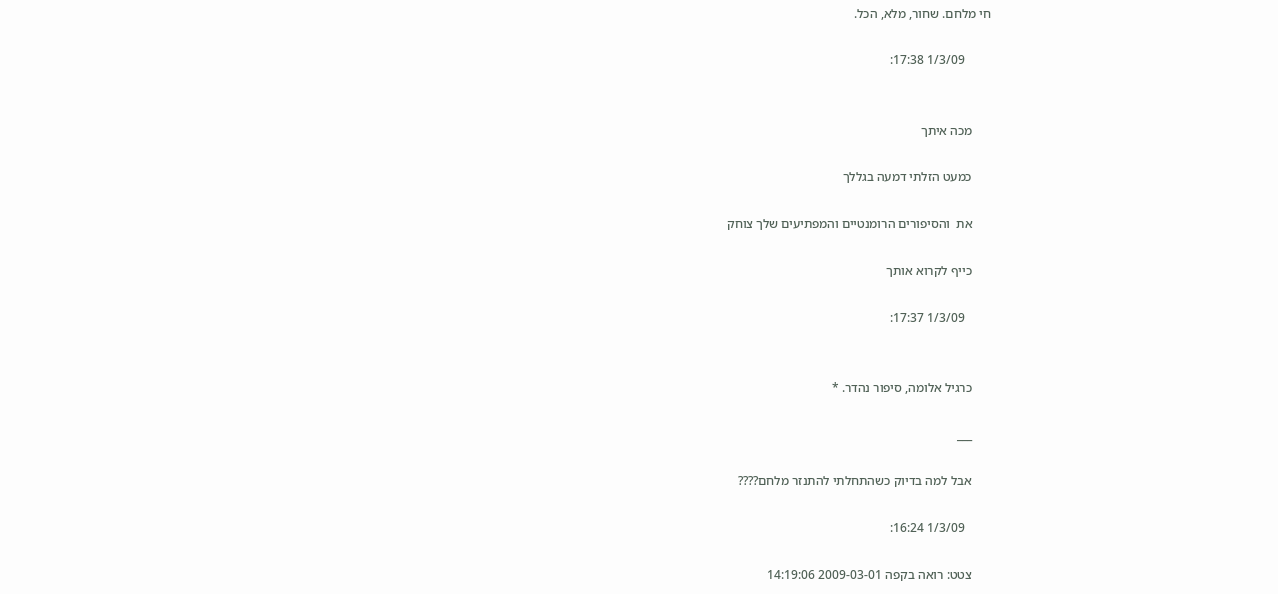חי מלחם. שחור, מלא, הכל.

        1/3/09 17:38:


      מכה איתך

      כמעט הזלתי דמעה בגללך

      את  והסיפורים הרומנטיים והמפתיעים שלך צוחק

      כייף לקרוא אותך

        1/3/09 17:37:


      כרגיל אלומה, סיפור נהדר. *

      ___

      אבל למה בדיוק כשהתחלתי להתנזר מלחם????

        1/3/09 16:24:

      צטט: רואה בקפה 2009-03-01 14:19:06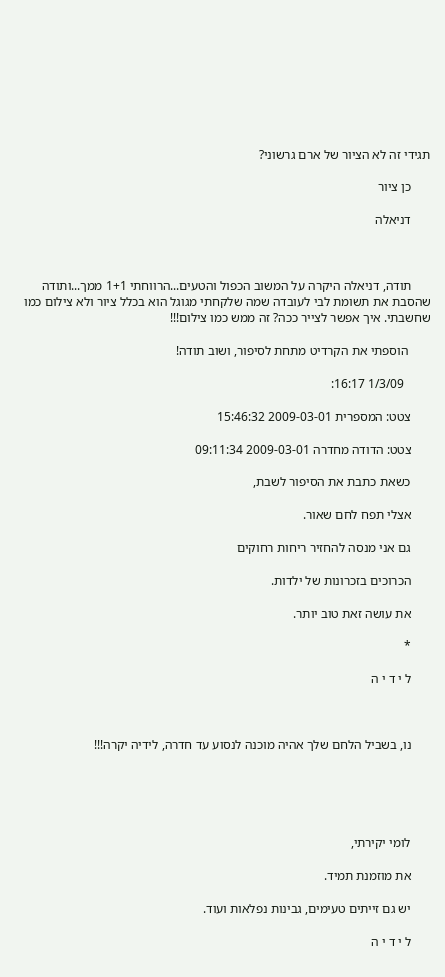תגידי זה לא הציור של ארם גרשוני?

      כן ציור

      דניאלה



      תודה, דניאלה היקרה על המשוב הכפול והטעים...הרווחתי 1+1 ממך...ותודה שהסבת את תשומת לבי לעובדה שמה שלקחתי מגוגל הוא בכלל ציור ולא צילום כמו שחשבתי. איך אפשר לצייר ככה? זה ממש כמו צילום!!!

       הוספתי את הקרדיט מתחת לסיפור, ושוב תודה!

        1/3/09 16:17:

      צטט: המספרית 2009-03-01 15:46:32

      צטט: הדודה מחדרה 2009-03-01 09:11:34

      כשאת כתבת את הסיפור לשבת,

      אצלי תפח לחם שאור.

      גם אני מנסה להחזיר ריחות רחוקים

      הכרוכים בזכרונות של ילדות.

      את עושה זאת טוב יותר.

      *

      ל י ד י ה



      נו, בשביל הלחם שלך אהיה מוכנה לנסוע עד חדרה, לידיה יקרה!!!





      לומי יקירתי,

      את מוזמנת תמיד.

      יש גם זייתים טעימים, גבינות נפלאות ועוד.

      ל י ד י ה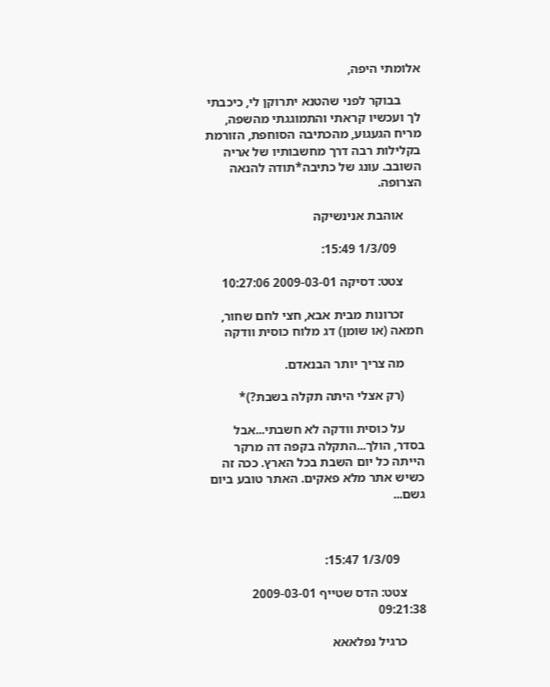אלומתי היפה,

      בבוקר לפני שהטנא יתרוקן לי, כיכבתי לך ועכשיו קראתי והתמוגגתי מהשפה, מריח הגעגוע, מהכתיבה הסוחפת, הזורמת בקלילות רבה דרך מחשבותיו של אריה השובב. עונג של כתיבה*תודה להנאה הצרופה.

      אוהבת אנינשיקה

        1/3/09 15:49:

      צטט: דסיקה 2009-03-01 10:27:06

      זכרונות מבית אבא, חצי לחם שחור, חמאה (או שומן) דג מלוח כוסית וודקה

      מה צריך יותר הבנאדם.

      (רק אצלי היתה תקלה בשבת?)*

      על כוסית וודקה לא חשבתי...אבל בסדר, הולך...התקלה בקפה דה מרקר הייתה כל יום השבת בכל הארץ. ככה זה כשיש אתר מלא פאקים. האתר טובע ביום גשם...



        1/3/09 15:47:

      צטט: הדס שטייף 2009-03-01 09:21:38

      כרגיל נפלאאא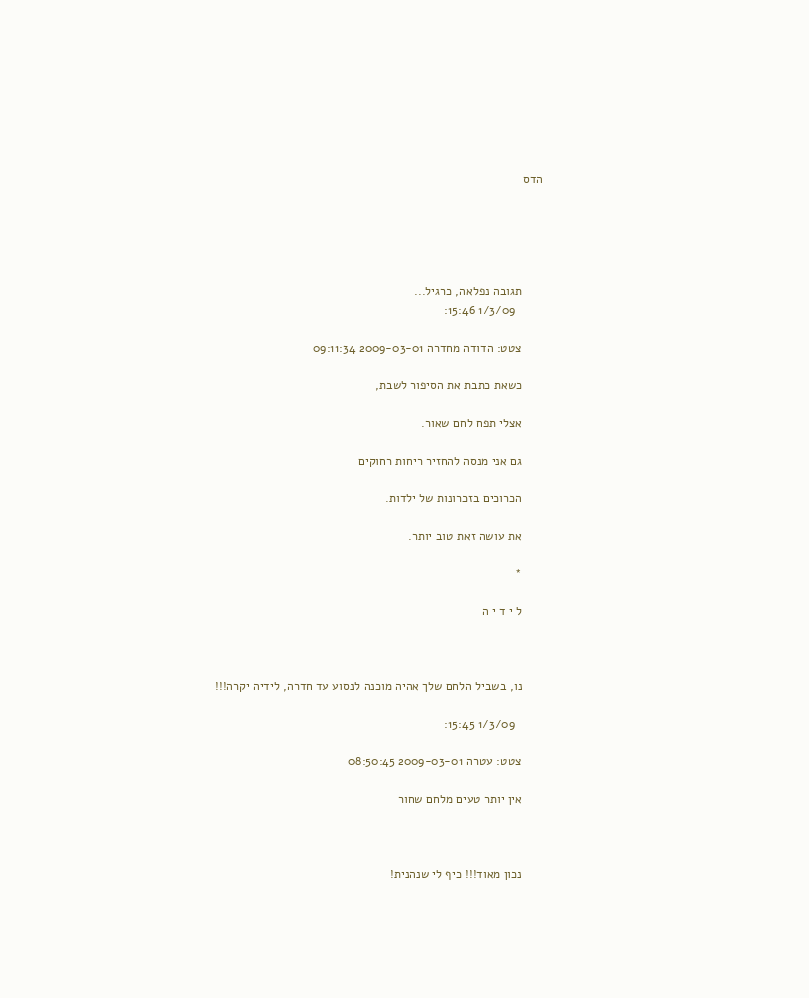הדס





      תגובה נפלאה, כרגיל...
        1/3/09 15:46:

      צטט: הדודה מחדרה 2009-03-01 09:11:34

      כשאת כתבת את הסיפור לשבת,

      אצלי תפח לחם שאור.

      גם אני מנסה להחזיר ריחות רחוקים

      הכרוכים בזכרונות של ילדות.

      את עושה זאת טוב יותר.

      *

      ל י ד י ה



      נו, בשביל הלחם שלך אהיה מוכנה לנסוע עד חדרה, לידיה יקרה!!!

        1/3/09 15:45:

      צטט: עטרה 2009-03-01 08:50:45

      אין יותר טעים מלחם שחור



      נכון מאוד!!! כיף לי שנהנית!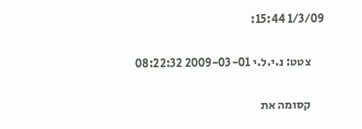1/3/09 15:44:

      צטט: נ.י.ל.י 2009-03-01 08:22:32

      קסומה את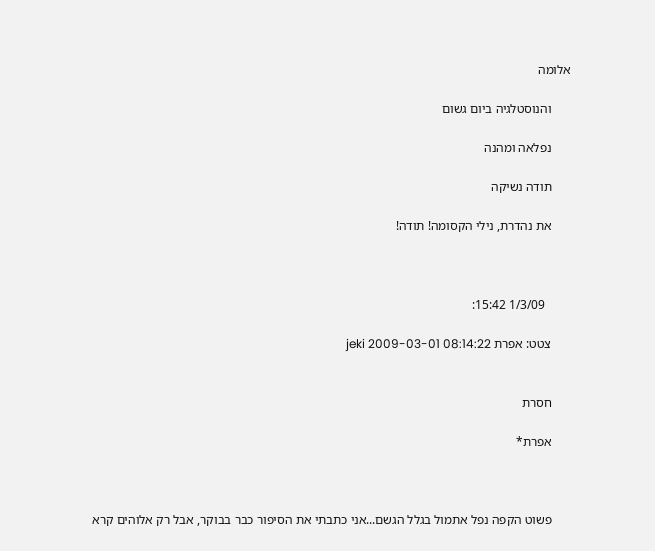אלומה

      והנוסטלגיה ביום גשום

      נפלאה ומהנה

      תודה נשיקה

      את נהדרת, נילי הקסומה! תודה!



        1/3/09 15:42:

      צטט: אפרת jeki 2009-03-01 08:14:22


      חסרת

      אפרת*



      פשוט הקפה נפל אתמול בגלל הגשם...אני כתבתי את הסיפור כבר בבוקר, אבל רק אלוהים קרא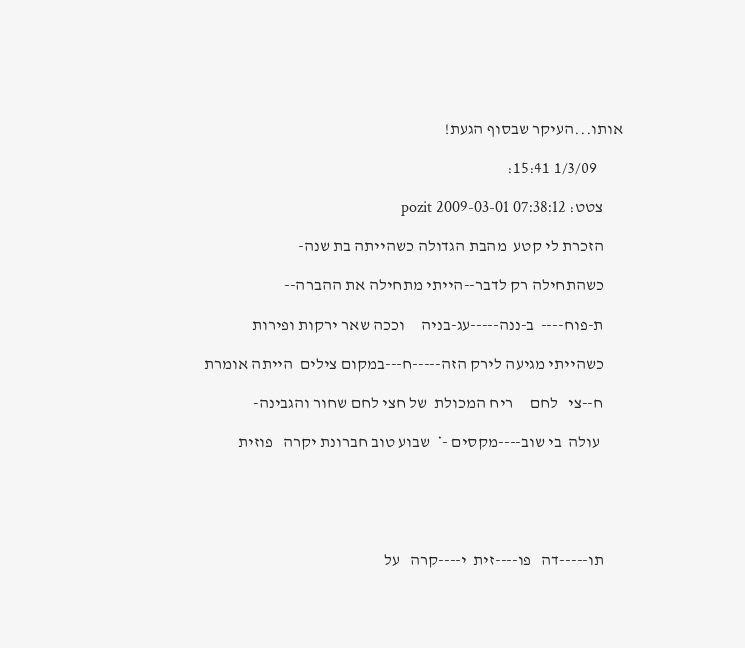אותו...העיקר שבסוף הגעת!

        1/3/09 15:41:

      צטט: pozit 2009-03-01 07:38:12

      הזכרת לי קטע  מהבת הגדולה כשהייתה בת שנה-

      כשהתחילה רק לדבר--הייתי מתחילה את ההברה--

      ת-פוח----  ב-ננה-----עג-בניה     וככה שאר ירקות ופירות

      כשהייתי מגיעה לירק הזה-----ח---במקום צילים  הייתה אומרת

      ח--צי   לחם     ריח המכולת  של חצי לחם שחור והגבינה-

       עולה  בי שוב----מקסים -*  שבוע טוב חברונת יקרה   פוזית





      תו-----דה   פו----זית  י----קרה   על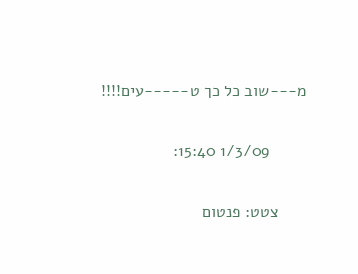מ---שוב כל כך ט-----עים!!!!

        1/3/09 15:40:

      צטט: פנטום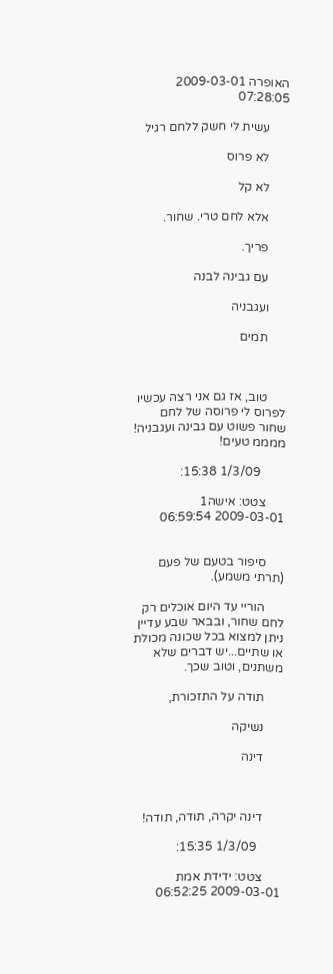האופרה 2009-03-01 07:28:05

      עשית לי חשק ללחם רגיל

      לא פרוס

      לא קל

      אלא לחם טרי. שחור.

      פריך.

      עם גבינה לבנה

      ועגבניה

      תמים



      טוב, אז גם אני רצה עכשיו לפרוס לי פרוסה של לחם שחור פשוט עם גבינה ועגבניה! ממממ טעים!

        1/3/09 15:38:

      צטט: אישה1 2009-03-01 06:59:54


      סיפור בטעם של פעם (תרתי משמע).

      הוריי עד היום אוכלים רק לחם שחור, ובבאר שבע עדיין ניתן למצוא בכל שכונה מכולת או שתיים...יש דברים שלא משתנים, וטוב שכך.

      תודה על התזכורת,

      נשיקה

      דינה



      דינה יקרה, תודה, תודה!

        1/3/09 15:35:

      צטט: ידידת אמת 2009-03-01 06:52:25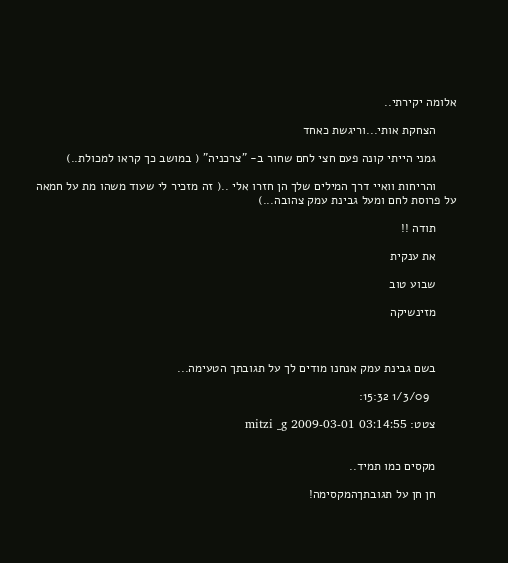אלומה יקירתי..

      הצחקת אותי...וריגשת כאחד

      גמני הייתי קונה פעם חצי לחם שחור ב- "צרכניה" ( במושב כך קראו למכולת..)

      והריחות וואיי דרך המילים שלך הן חזרו אלי ..( זה מזכיר לי שעוד משהו מת על חמאה על פרוסת לחם ומעל גבינת עמק צהובה...)

      תודה !!

      את ענקית

      שבוע טוב

      מזינשיקה



      בשם גבינת עמק אנחנו מודים לך על תגובתך הטעימה...

        1/3/09 15:32:

      צטט: mitzi _g 2009-03-01 03:14:55


      מקסים כמו תמיד..

      חן חן על תגובתךהמקסימה!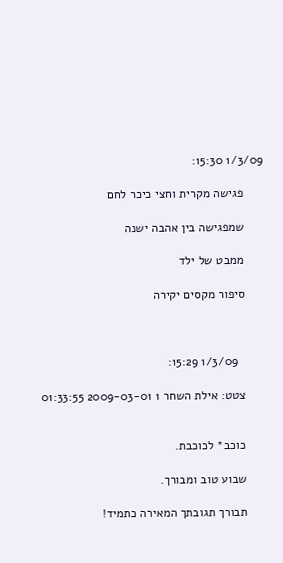1/3/09 15:30:

      פגישה מקרית וחצי כיכר לחם

      שמפגישה בין אהבה ישנה

      ממבט של ילד

      סיפור מקסים יקירה



        1/3/09 15:29:

      צטט: אילת השחר 1 2009-03-01 01:33:55


      כוכב* לכוכבת.

      שבוע טוב ומבורך.

      תבורך תגובתך המאירה כתמיד!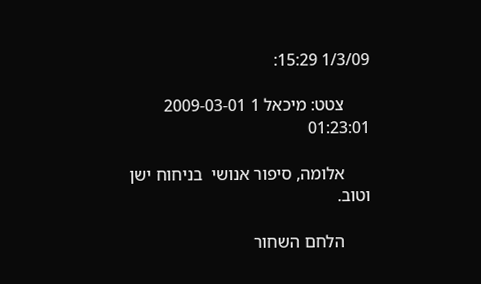1/3/09 15:29:

      צטט: מיכאל 1 2009-03-01 01:23:01

      אלומה, סיפור אנושי  בניחוח ישן וטוב.

      הלחם השחור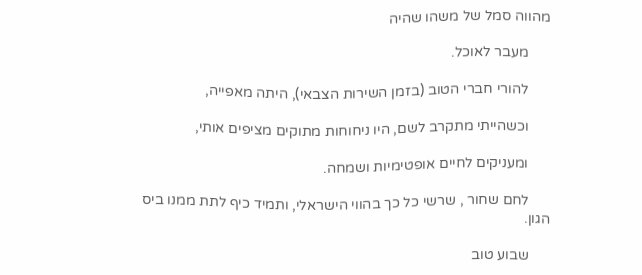מהווה סמל של משהו שהיה

      מעבר לאוכל.

      להורי חברי הטוב (בזמן השירות הצבאי), היתה מאפייה,

      וכשהייתי מתקרב לשם, היו ניחוחות מתוקים מציפים אותי,

      ומעניקים לחיים אופטימיות ושמחה.

      לחם שחור , שרשי כל כך בהווי הישראלי, ותמיד כיף לתת ממנו ביס הגון.

      שבוע טוב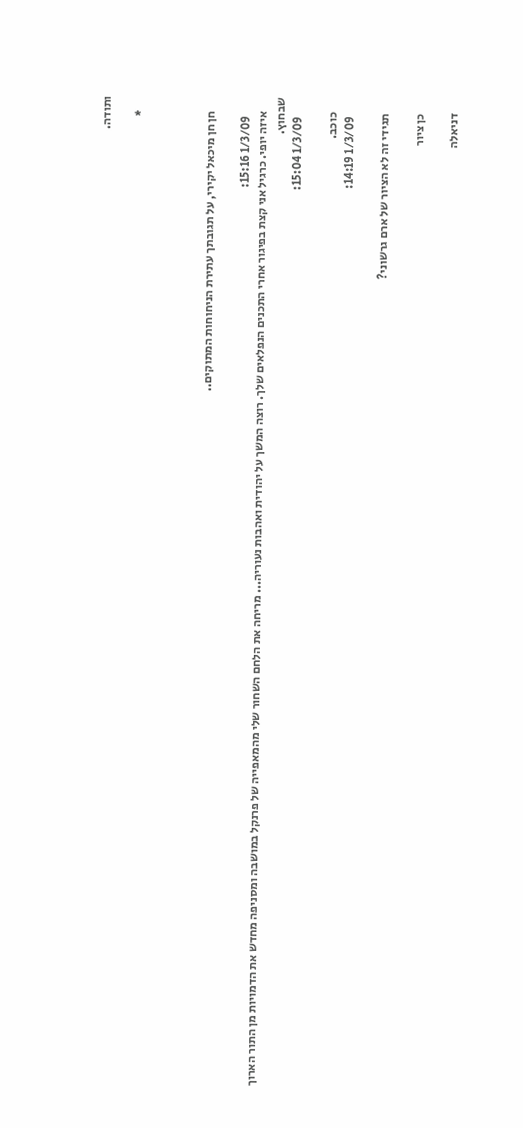ותודה.

      *



      חן חן מיכאל יקירי, על תגובתך עתירת הניחוחות המתוקים..

        1/3/09 15:16:
      איזה יופי. כרגיל אני קצת בפיגור אחרי התכנים הנפלאים שלך. רוצה המשך על יהודית ואהבות נעוריה... מריחה את הלחם השחור שלי מהמאפייה של פרנקל במושבה ומסניפה מחדש את הדמויות מן התור הארוך שבחוץ.
        1/3/09 15:04:

      כוכב.
        1/3/09 14:19:

      תגידי זה לא הציור של ארם גרשוני?

      כן ציור

      דניאלה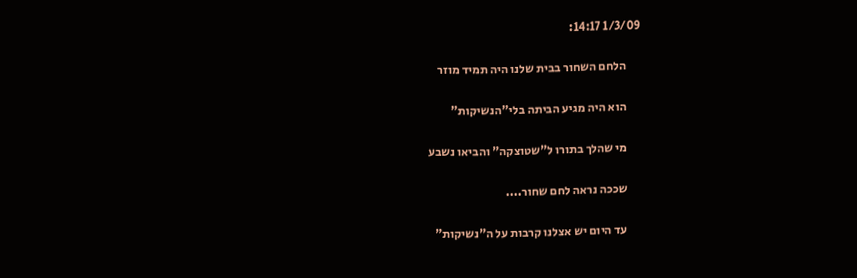1/3/09 14:17:

      הלחם השחור בבית שלנו היה תמיד מוזר

      הוא היה מגיע הביתה בלי"הנשיקות"

      מי שהלך בתורו ל"שטוצקה" והביאו נשבע

      שככה נראה לחם שחור....

      עד היום יש אצלנו קרבות על ה"נשיקות"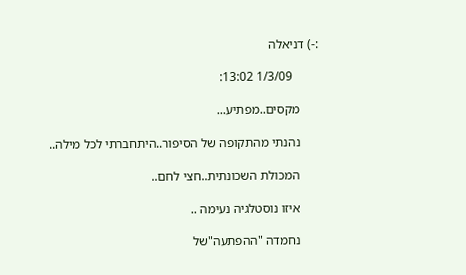:-) דניאלה

        1/3/09 13:02:

      מקסים..מפתיע...

      נהנתי מהתקופה של הסיפור..היתחברתי לכל מילה..

      המכולת השכונתית..חצי לחם..

      איזו נוסטלגיה נעימה ..

      נחמדה "ההפתעה"של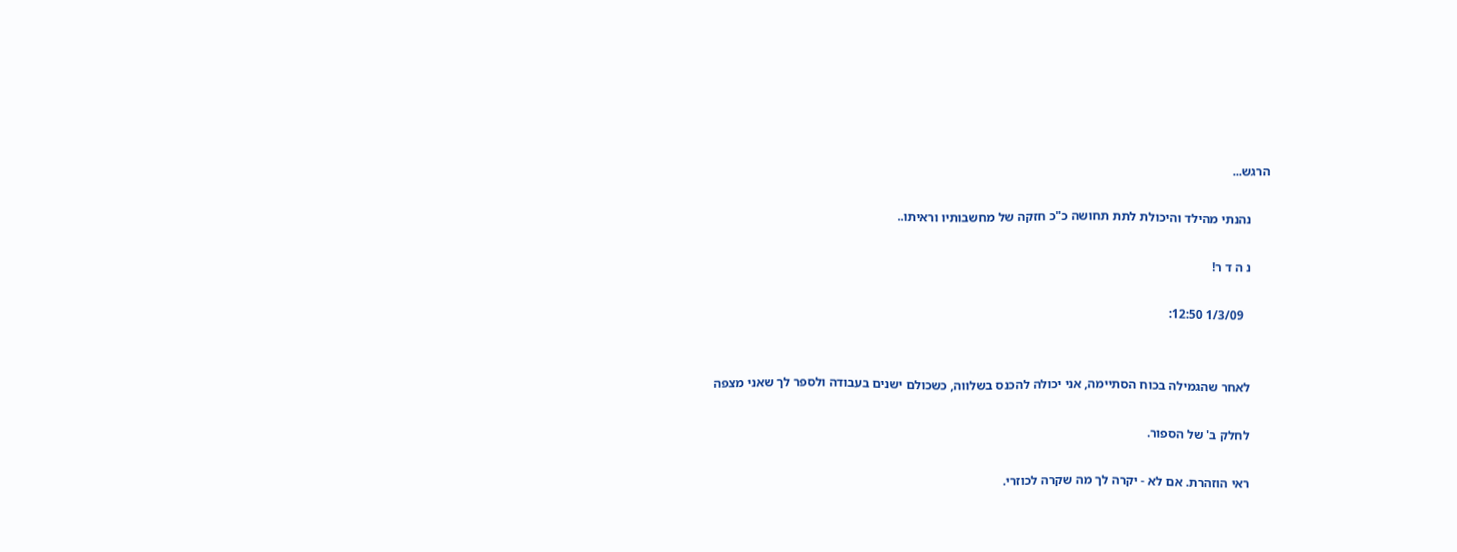הרגש...

      נהנתי מהילד והיכולת לתת תחושה כ"כ חזקה של מחשבותיו וראיתו..

      נ ה ד ר!

        1/3/09 12:50:


      לאחר שהגמילה בכוח הסתיימה, אני יכולה להכנס בשלווה, כשכולם ישנים בעבודה ולספר לך שאני מצפה

      לחלק ב' של הספור.

      ראי הוזהרת. אם לא - יקרה לך מה שקרה לכוזרי.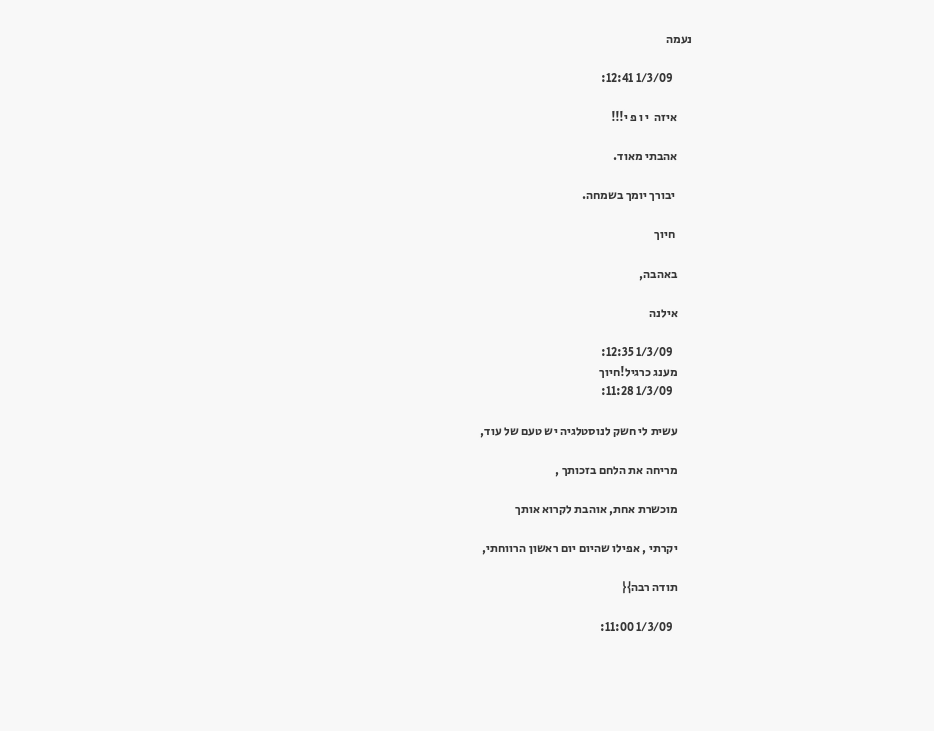נעמה

        1/3/09 12:41:

      איזה  י ו פ י!!!

      אהבתי מאוד.

       יבורך יומך בשמחה.

       חיוך

      באהבה,

      אילנה

        1/3/09 12:35:
      מענג כרגיל!חיוך
        1/3/09 11:28:

      עשית לי חשק לנוסטלגיה יש טעם של עוד,

      מריחה את הלחם בזכותך ,

      מוכשרת אחת, אוהבת לקרוא אותך

      יקרתי , אפילו שהיום יום ראשון הרווחתי,

      תודה רבה}{

        1/3/09 11:00: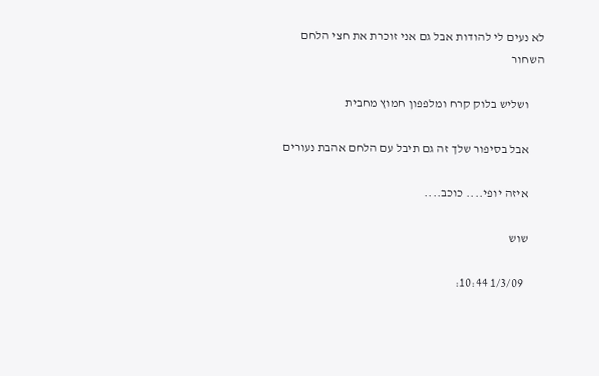לא נעים לי להודות אבל גם אני זוכרת את חצי הלחם השחור

      ושליש בלוק קרח ומלפפון חמוץ מחבית

      אבל בסיפור שלך זה גם תיבל עם הלחם אהבת נעורים

      איזה יופי.... כוכב....

      שוש

        1/3/09 10:44: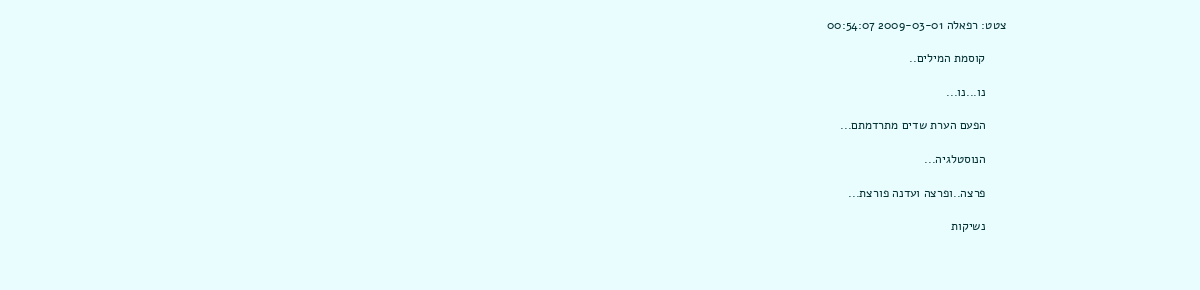צטט: רפאלה 2009-03-01 00:54:07

      קוסמת המילים..

      נו...נו...

      הפעם הערת שדים מתרדמתם...

      הנוסטלגיה...

      פרצה..ופרצה ועדנה פורצת...

      נשיקות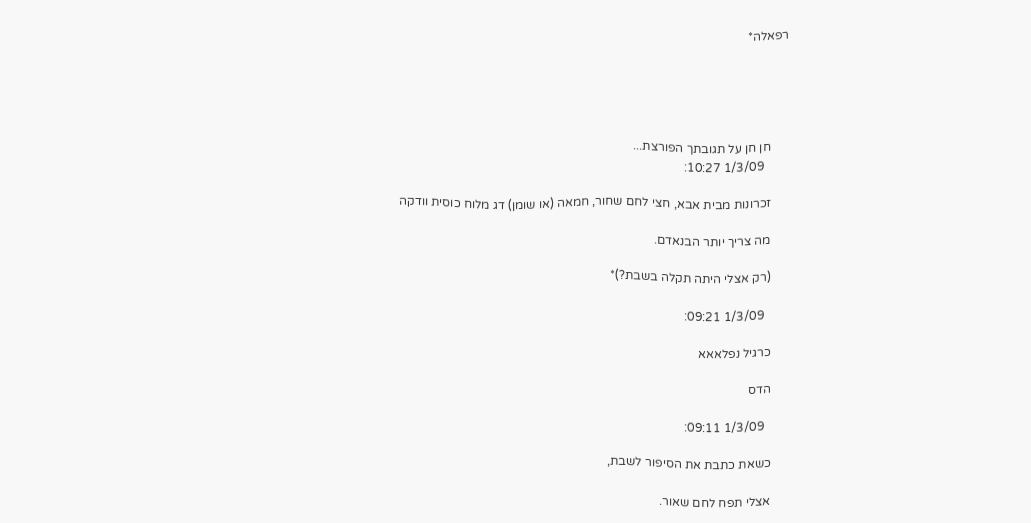רפאלה*





      חן חן על תגובתך הפורצת...
        1/3/09 10:27:

      זכרונות מבית אבא, חצי לחם שחור, חמאה (או שומן) דג מלוח כוסית וודקה

      מה צריך יותר הבנאדם.

      (רק אצלי היתה תקלה בשבת?)*

        1/3/09 09:21:

      כרגיל נפלאאא

      הדס

        1/3/09 09:11:

      כשאת כתבת את הסיפור לשבת,

      אצלי תפח לחם שאור.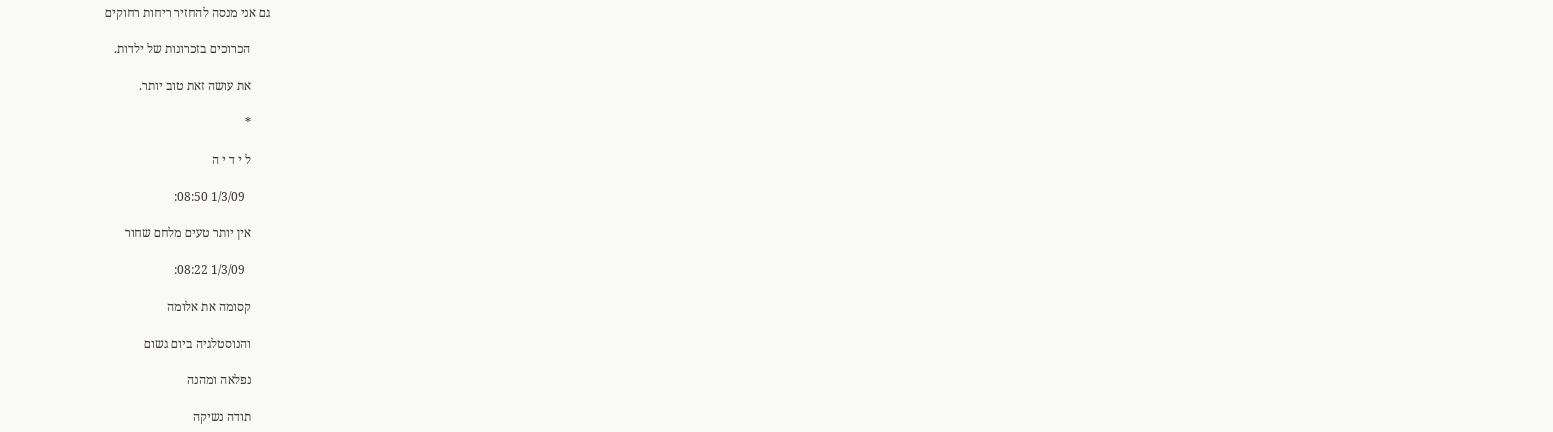גם אני מנסה להחזיר ריחות רחוקים

      הכרוכים בזכרונות של ילדות.

      את עושה זאת טוב יותר.

      *

      ל י ד י ה

        1/3/09 08:50:

      אין יותר טעים מלחם שחור

        1/3/09 08:22:

      קסומה את אלומה

      והנוסטלגיה ביום גשום

      נפלאה ומהנה

      תודה נשיקה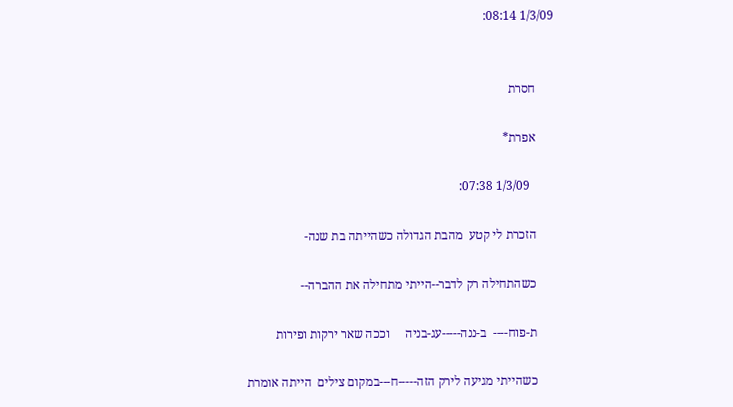1/3/09 08:14:


      חסרת

      אפרת*

        1/3/09 07:38:

      הזכרת לי קטע  מהבת הגדולה כשהייתה בת שנה-

      כשהתחילה רק לדבר--הייתי מתחילה את ההברה--

      ת-פוח----  ב-ננה-----עג-בניה     וככה שאר ירקות ופירות

      כשהייתי מגיעה לירק הזה-----ח---במקום צילים  הייתה אומרת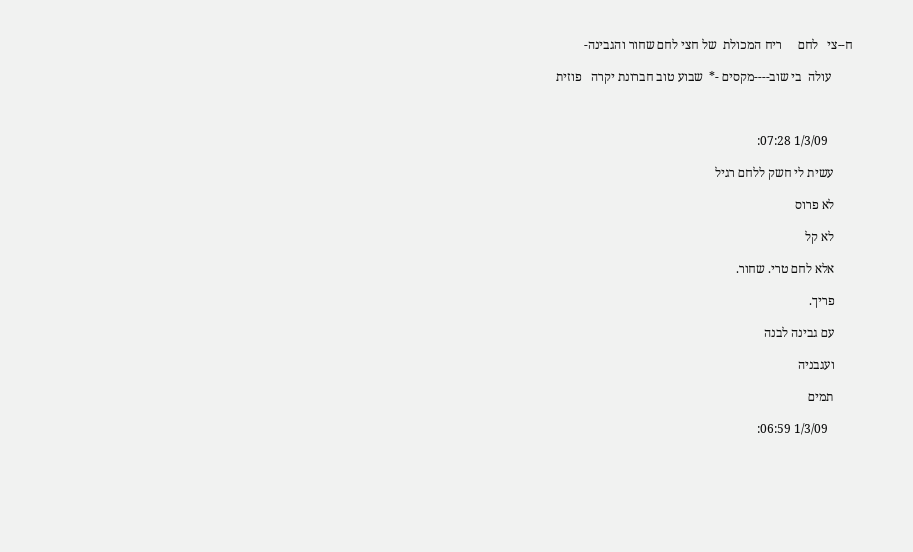ח--צי   לחם     ריח המכולת  של חצי לחם שחור והגבינה-

       עולה  בי שוב----מקסים -*  שבוע טוב חברונת יקרה   פוזית



        1/3/09 07:28:

      עשית לי חשק ללחם רגיל

      לא פרוס

      לא קל

      אלא לחם טרי. שחור.

      פריך.

      עם גבינה לבנה

      ועגבניה

      תמים

        1/3/09 06:59: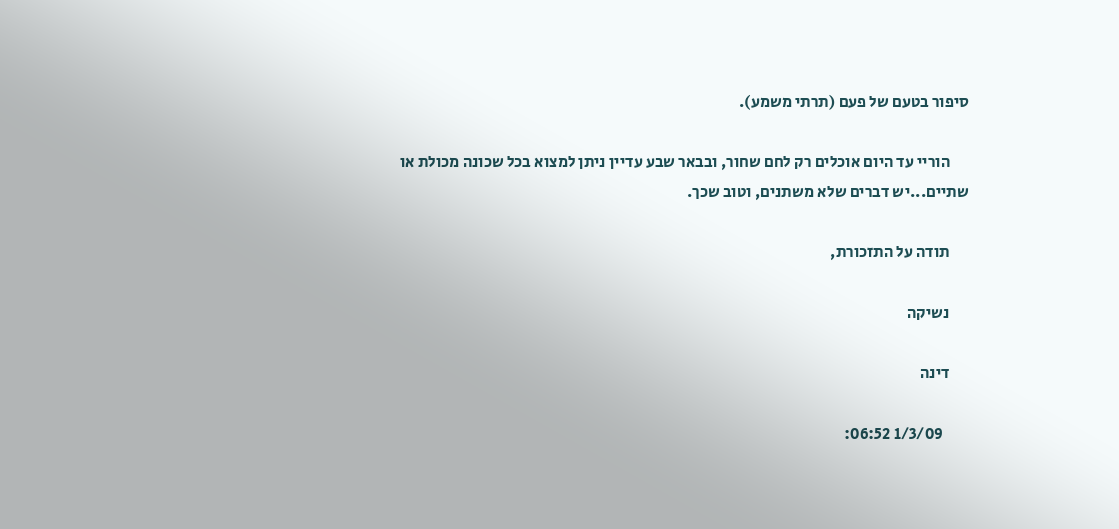סיפור בטעם של פעם (תרתי משמע).

      הוריי עד היום אוכלים רק לחם שחור, ובבאר שבע עדיין ניתן למצוא בכל שכונה מכולת או שתיים...יש דברים שלא משתנים, וטוב שכך.

      תודה על התזכורת,

      נשיקה

      דינה

        1/3/09 06:52: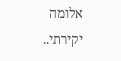אלומה יקירתי..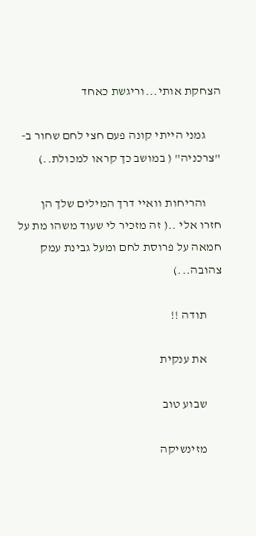הצחקת אותי...וריגשת כאחד

      גמני הייתי קונה פעם חצי לחם שחור ב- "צרכניה" ( במושב כך קראו למכולת..)

      והריחות וואיי דרך המילים שלך הן חזרו אלי ..( זה מזכיר לי שעוד משהו מת על חמאה על פרוסת לחם ומעל גבינת עמק צהובה...)

      תודה !!

      את ענקית

      שבוע טוב

      מזינשיקה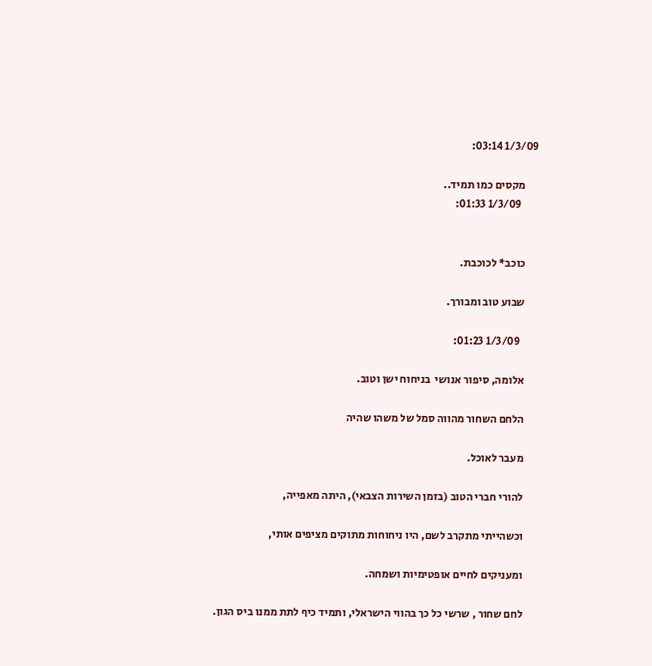1/3/09 03:14:

      מקסים כמו תמיד..
        1/3/09 01:33:


      כוכב* לכוכבת.

      שבוע טוב ומבורך.

        1/3/09 01:23:

      אלומה, סיפור אנושי  בניחוח ישן וטוב.

      הלחם השחור מהווה סמל של משהו שהיה

      מעבר לאוכל.

      להורי חברי הטוב (בזמן השירות הצבאי), היתה מאפייה,

      וכשהייתי מתקרב לשם, היו ניחוחות מתוקים מציפים אותי,

      ומעניקים לחיים אופטימיות ושמחה.

      לחם שחור , שרשי כל כך בהווי הישראלי, ותמיד כיף לתת ממנו ביס הגון.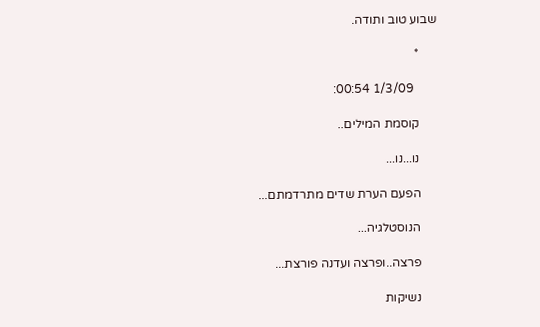שבוע טוב ותודה.

      *

        1/3/09 00:54:

      קוסמת המילים..

      נו...נו...

      הפעם הערת שדים מתרדמתם...

      הנוסטלגיה...

      פרצה..ופרצה ועדנה פורצת...

      נשיקות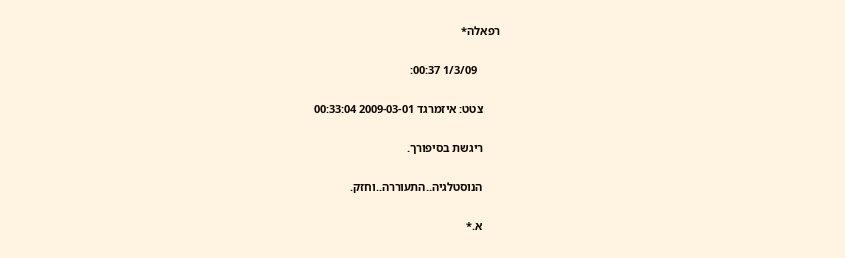רפאלה*

        1/3/09 00:37:

      צטט: איזמרגד 2009-03-01 00:33:04

      ריגשת בסיפורך.

      הנוסטלגיה..התעוררה..וחזק.

      א.*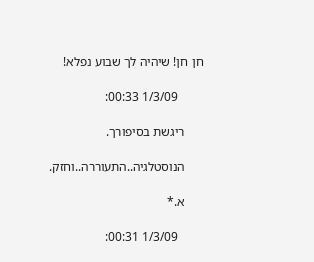חן חן! שיהיה לך שבוע נפלא!

        1/3/09 00:33:

      ריגשת בסיפורך.

      הנוסטלגיה..התעוררה..וחזק.

      א.*

        1/3/09 00:31: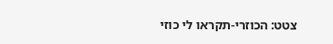צטט: הכוזרי-תקראו לי כוזי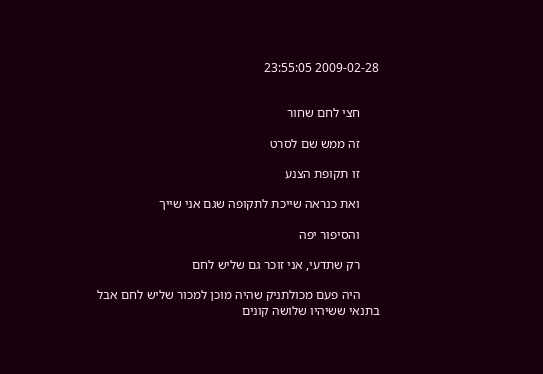2009-02-28 23:55:05


      חצי לחם שחור

      זה ממש שם לסרט

      זו תקופת הצנע

      ואת כנראה שייכת לתקופה שגם אני שייך

      והסיפור יפה

      רק שתדעי, אני זוכר גם שליש לחם

      היה פעם מכולתניק שהיה מוכן למכור שליש לחם אבל בתנאי ששיהיו שלושה קונים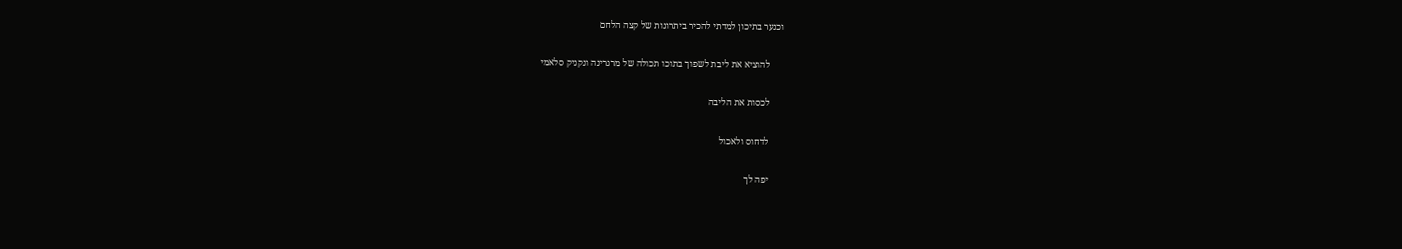וכנער בתיכון למדתי להכיר ביתרונות של קצה הלחם

      להוציא את ליבת לשפוך בתוכו תכולה של מרגרינה ונקניק סלאמי

      לכסות את הליבה

      לדחוס ולאכול

      יפה לך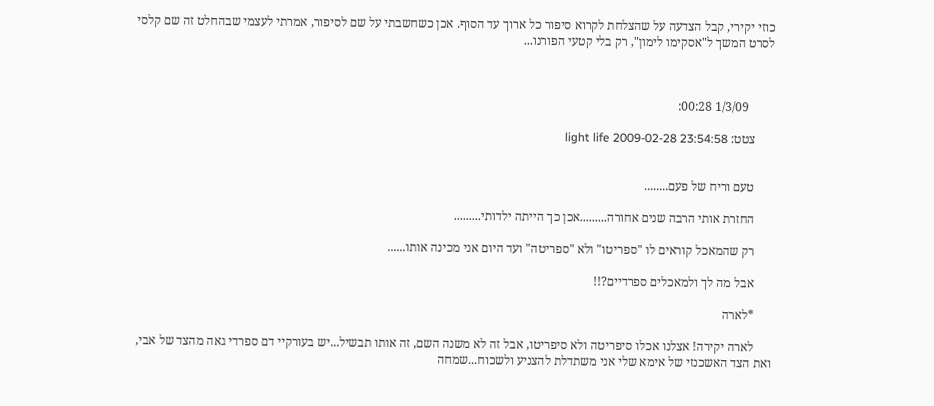כוזי יקירי, קבל הצדעה על שהצלחת לקרוא סיפור כל ארוך עד הסוף. אכן כשחשבתי על שם לסיפור, אמרתי לעצמי שבהחלט זה שם קלסי לסרט המשך ל"אסקימו לימון", רק בלי קטעי הפורנו...



        1/3/09 00:28:

      צטט: light life 2009-02-28 23:54:58


      טעם וריח של פעם........

      החזרת אותי הרבה שנים אחורה.........אכן כך הייתה ילדותי.........

      רק שהמאכל קוראים לו "ספריטו" ולא "ספריטה" ועד היום אני מכינה אותו......

      אבל מה לך ולמאכלים ספרדיים?!!

      *לארה

      לארה יקירה! אצלנו אכלו סיפריטה ולא סיפריטו, אבל זה לא משנה השם, זה אותו תבשיל...יש בעורקיי דם ספרדי גאה מהצד של אבי, ואת הצד האשכנזי של אימא שלי אני משתדלת להצניע ולשכוח...שמחה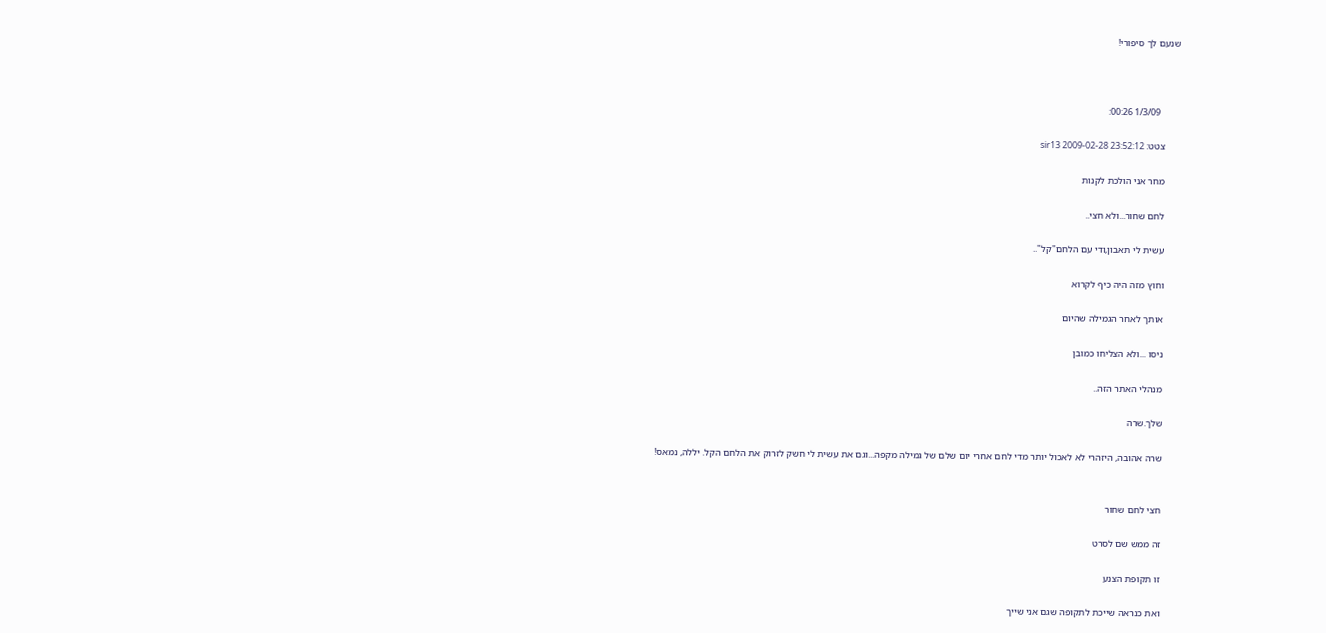שנעם לך סיפורי!



        1/3/09 00:26:

      צטט: sir13 2009-02-28 23:52:12

      מחר אני הולכת לקנות

      לחם שחור...ולא חצי..

      עשית לי תאבון,ודי עם הלחם"קל"..

      וחוץ מזה היה כיף לקרוא

      אותך לאחר הגמילה שהיום

      ניסו ...ולא הצליחו כמובן

      מנהלי האתר הזה..

      שלך.שרה

      שרה אהובה, היזהרי לא לאכול יותר מדי לחם אחרי יום שלם של גמילה מקפה...וגם את עשית לי חשק לזרוק את הלחם הקל. יללה, נמאס!


      חצי לחם שחור

      זה ממש שם לסרט

      זו תקופת הצנע

      ואת כנראה שייכת לתקופה שגם אני שייך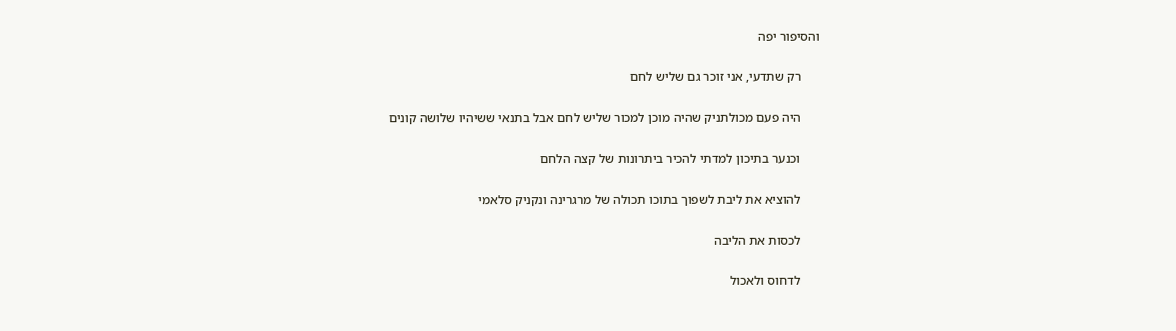והסיפור יפה

      רק שתדעי, אני זוכר גם שליש לחם

      היה פעם מכולתניק שהיה מוכן למכור שליש לחם אבל בתנאי ששיהיו שלושה קונים

      וכנער בתיכון למדתי להכיר ביתרונות של קצה הלחם

      להוציא את ליבת לשפוך בתוכו תכולה של מרגרינה ונקניק סלאמי

      לכסות את הליבה

      לדחוס ולאכול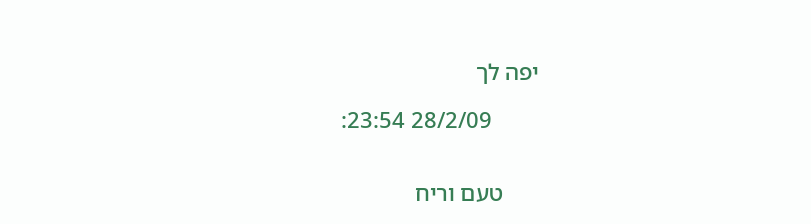יפה לך

        28/2/09 23:54:


      טעם וריח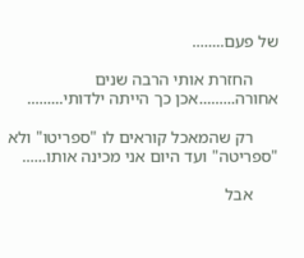של פעם........

      החזרת אותי הרבה שנים אחורה.........אכן כך הייתה ילדותי.........

      רק שהמאכל קוראים לו "ספריטו" ולא "ספריטה" ועד היום אני מכינה אותו......

      אבל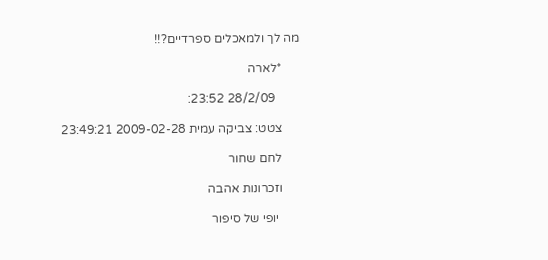מה לך ולמאכלים ספרדיים?!!

      *לארה

        28/2/09 23:52:

      צטט: צביקה עמית 2009-02-28 23:49:21

      לחם שחור

      וזכרונות אהבה

       יופי של סיפור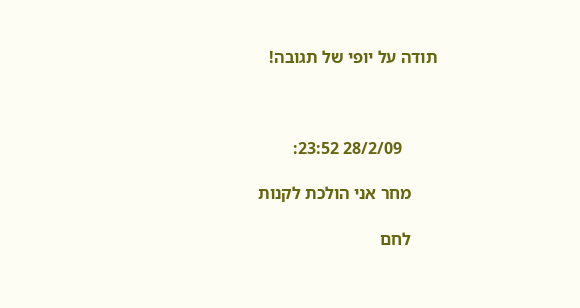תודה על יופי של תגובה!



        28/2/09 23:52:

      מחר אני הולכת לקנות

      לחם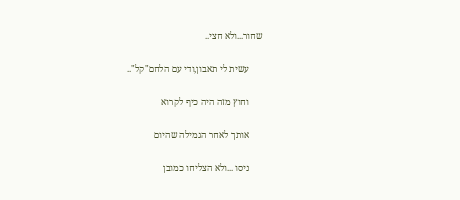שחור...ולא חצי..

      עשית לי תאבון,ודי עם הלחם"קל"..

      וחוץ מזה היה כיף לקרוא

      אותך לאחר הגמילה שהיום

      ניסו ...ולא הצליחו כמובן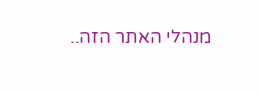מנהלי האתר הזה..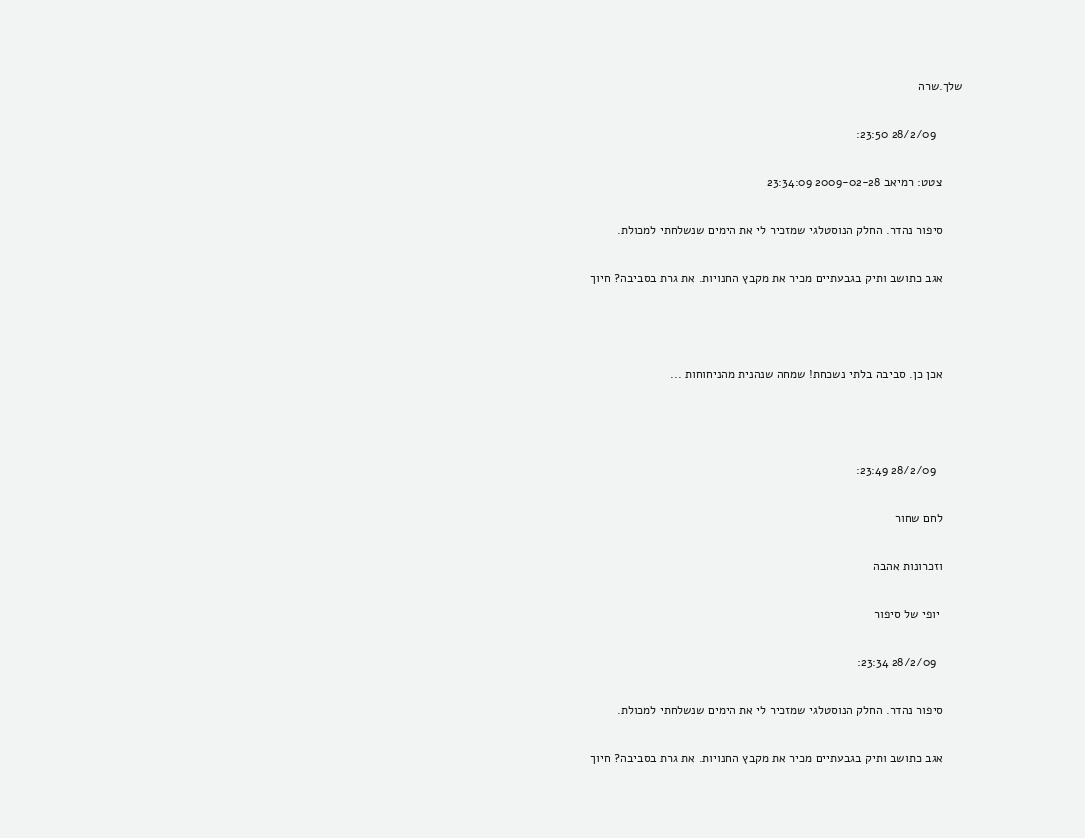שלך.שרה

        28/2/09 23:50:

      צטט: רמיאב 2009-02-28 23:34:09

      סיפור נהדר. החלק הנוסטלגי שמזכיר לי את הימים שנשלחתי למכולת.

      אגב כתושב ותיק בגבעתיים מכיר את מקבץ החנויות. את גרת בסביבה? חיוך



      אכן כן. סביבה בלתי נשכחת! שמחה שנהנית מהניחוחות ...



        28/2/09 23:49:

      לחם שחור

      וזכרונות אהבה

       יופי של סיפור

        28/2/09 23:34:

      סיפור נהדר. החלק הנוסטלגי שמזכיר לי את הימים שנשלחתי למכולת.

      אגב כתושב ותיק בגבעתיים מכיר את מקבץ החנויות. את גרת בסביבה? חיוך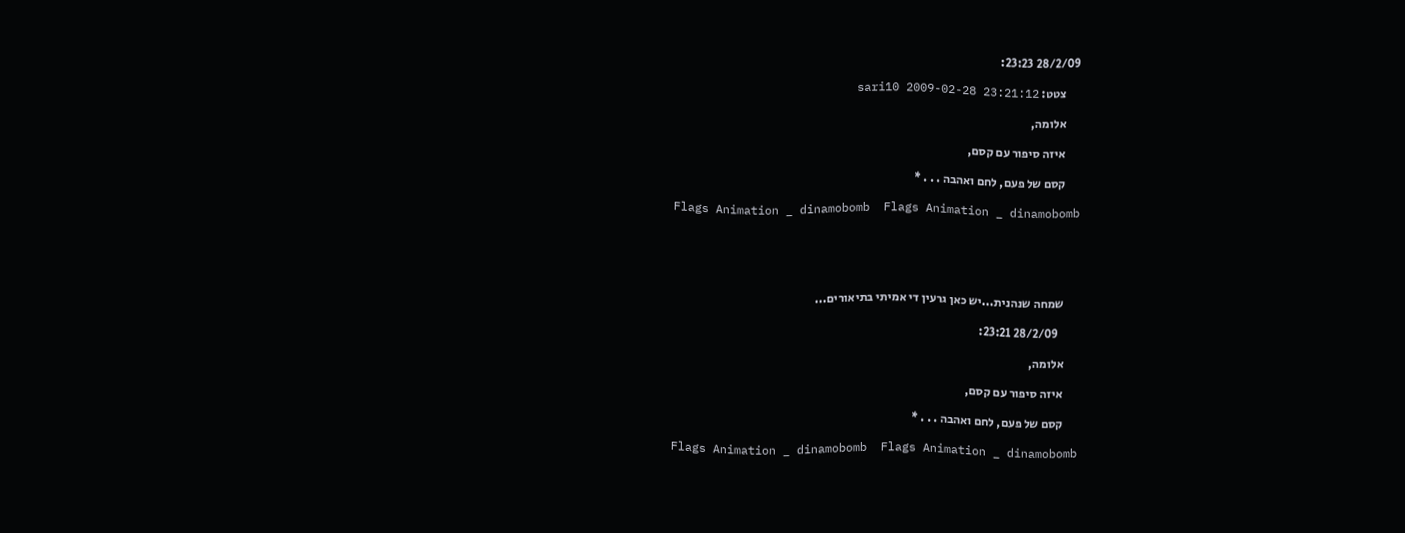28/2/09 23:23:

      צטט: sari10 2009-02-28 23:21:12

      אלומה,

      איזה סיפור עם קסם,

      קסם של פעם, לחם ואהבה . . . *

       Flags Animation _ dinamobomb  Flags Animation _ dinamobomb





      שמחה שנהנית...יש כאן גרעין די אמיתי בתיאורים...

        28/2/09 23:21:

      אלומה,

      איזה סיפור עם קסם,

      קסם של פעם, לחם ואהבה . . . *

       Flags Animation _ dinamobomb  Flags Animation _ dinamobomb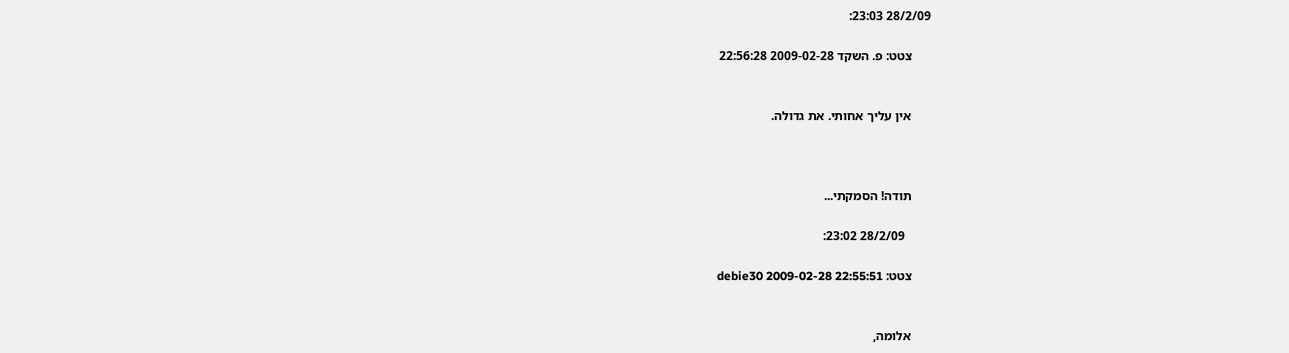28/2/09 23:03:

      צטט: פ. השקד 2009-02-28 22:56:28


      אין עליך אחותי. את גדולה.



      תודה! הסמקתי...

        28/2/09 23:02:

      צטט: debie30 2009-02-28 22:55:51


      אלומה,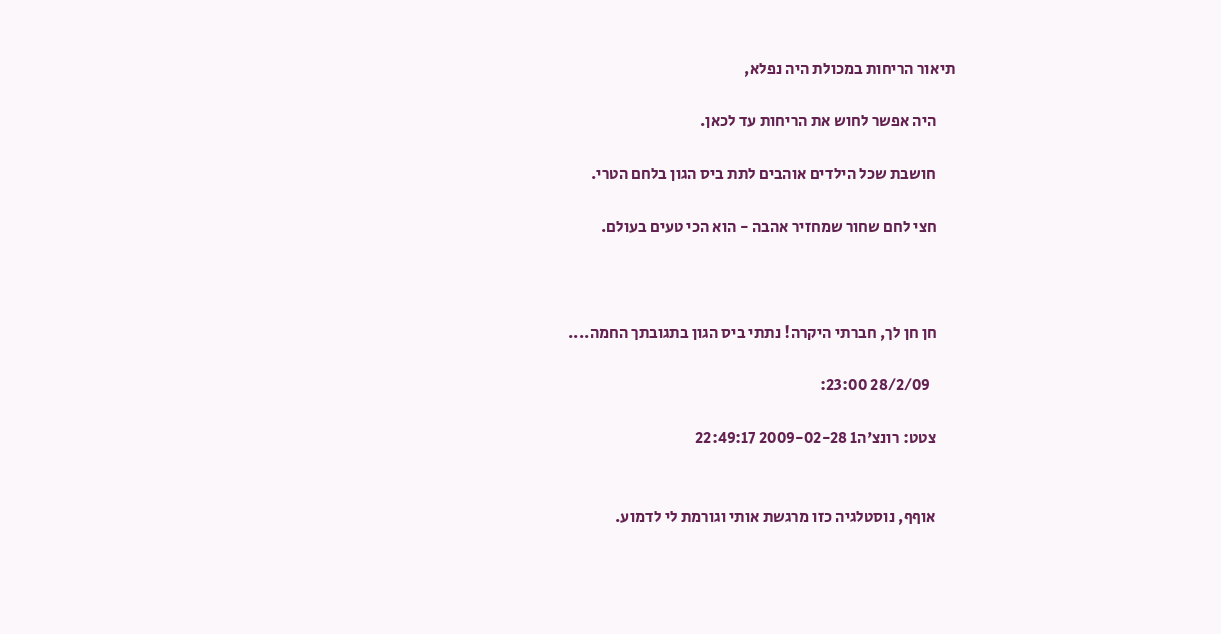תיאור הריחות במכולת היה נפלא,

      היה אפשר לחוש את הריחות עד לכאן.

      חושבת שכל הילדים אוהבים לתת ביס הגון בלחם הטרי.

      חצי לחם שחור שמחזיר אהבה - הוא הכי טעים בעולם.



      חן חן לך, חברתי היקרה! נתתי ביס הגון בתגובתך החמה....

        28/2/09 23:00:

      צטט: רונצ'ה1 2009-02-28 22:49:17


      אוףף, נוסטלגיה כזו מרגשת אותי וגורמת לי לדמוע.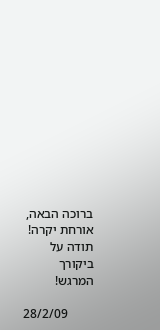ברוכה הבאה, אורחת יקרה! תודה על ביקורך המרגש!

        28/2/09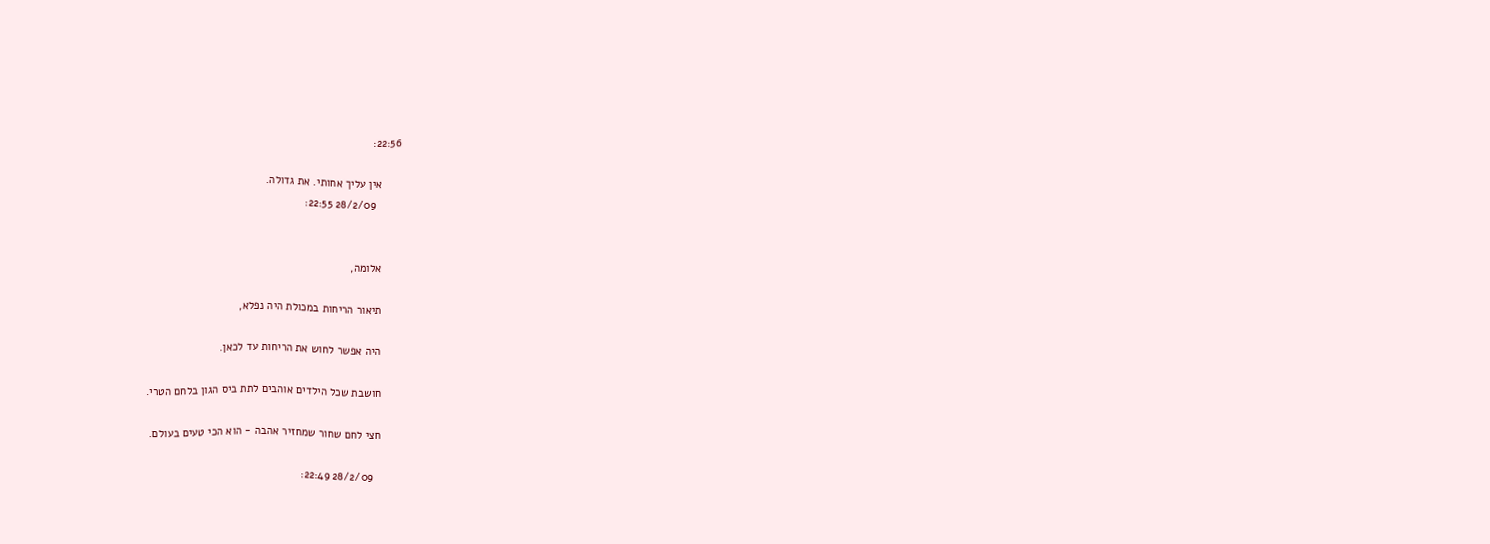22:56:

      אין עליך אחותי. את גדולה.
        28/2/09 22:55:


      אלומה,

      תיאור הריחות במכולת היה נפלא,

      היה אפשר לחוש את הריחות עד לכאן.

      חושבת שכל הילדים אוהבים לתת ביס הגון בלחם הטרי.

      חצי לחם שחור שמחזיר אהבה - הוא הכי טעים בעולם.

        28/2/09 22:49: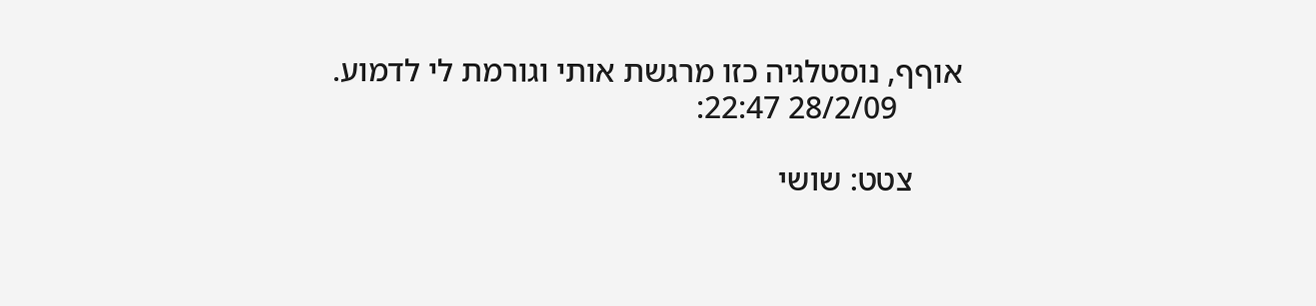אוףף, נוסטלגיה כזו מרגשת אותי וגורמת לי לדמוע.
        28/2/09 22:47:

      צטט: שושי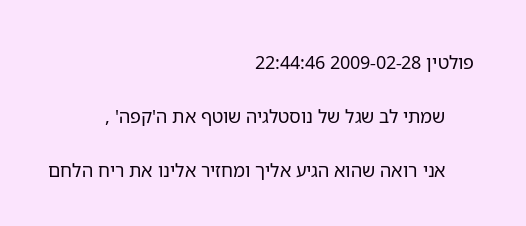פולטין 2009-02-28 22:44:46

      שמתי לב שגל של נוסטלגיה שוטף את ה'קפה' ,

      אני רואה שהוא הגיע אליך ומחזיר אלינו את ריח הלחם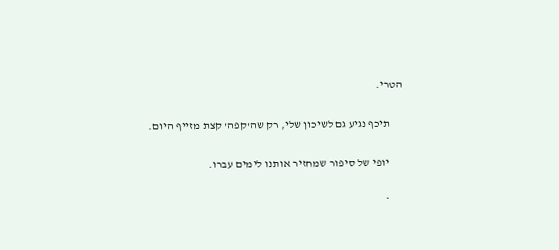הטרי.

      תיכף נגיע גם לשיכון שלי, רק שה'קפה' קצת מזייף היום.

      יופי של סיפור שמחזיר אותנו לימים עברו.

      *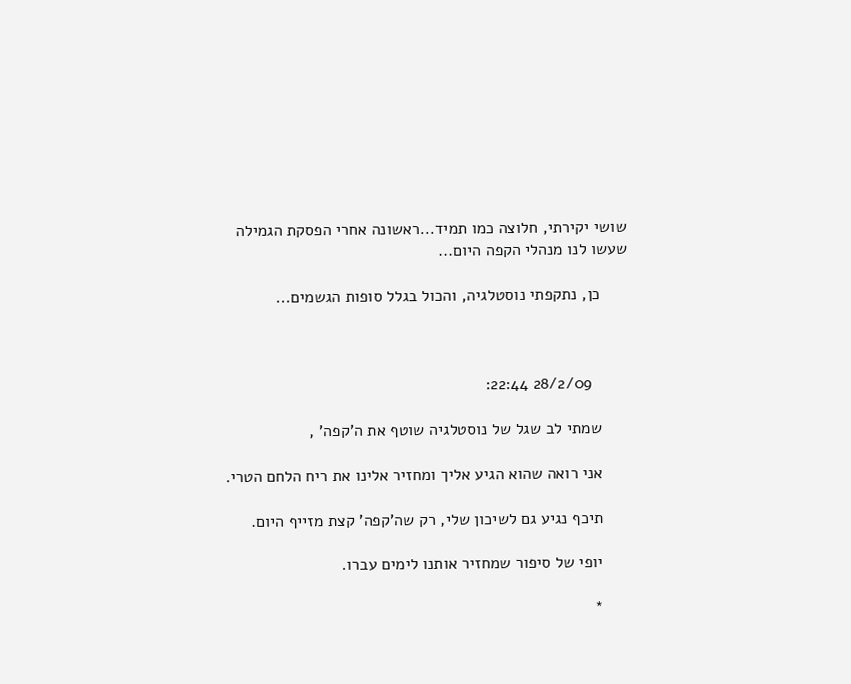שושי יקירתי, חלוצה כמו תמיד...ראשונה אחרי הפסקת הגמילה שעשו לנו מנהלי הקפה היום...

      כן, נתקפתי נוסטלגיה, והכול בגלל סופות הגשמים...



        28/2/09 22:44:

      שמתי לב שגל של נוסטלגיה שוטף את ה'קפה' ,

      אני רואה שהוא הגיע אליך ומחזיר אלינו את ריח הלחם הטרי.

      תיכף נגיע גם לשיכון שלי, רק שה'קפה' קצת מזייף היום.

      יופי של סיפור שמחזיר אותנו לימים עברו.

      *